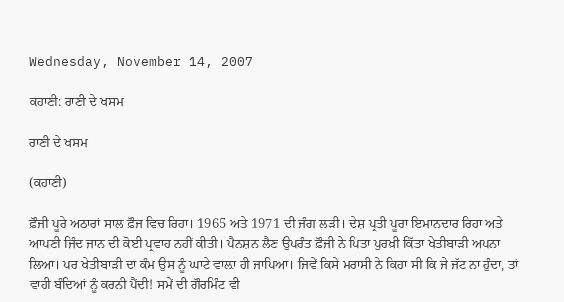Wednesday, November 14, 2007

ਕਹਾਣੀ: ਰਾਣੀ ਦੇ ਖਸਮ

ਰਾਣੀ ਦੇ ਖਸਮ

(ਕਹਾਣੀ)

ਫ਼ੌਜੀ ਪੂਰੇ ਅਠਾਰਾਂ ਸਾਲ ਫ਼ੌਜ ਵਿਚ ਰਿਹਾ। 1965 ਅਤੇ 1971 ਦੀ ਜੰਗ ਲੜੀ। ਦੇਸ਼ ਪ੍ਰਤੀ ਪੂਰਾ ਇਮਾਨਦਾਰ ਰਿਹਾ ਅਤੇ ਆਪਣੀ ਜਿੰਦ ਜਾਨ ਦੀ ਕੋਈ ਪ੍ਰਵਾਹ ਨਹੀਂ ਕੀਤੀ। ਪੈਨਸ਼ਨ ਲੈਣ ਉਪਰੰਤ ਫ਼ੌਜੀ ਨੇ ਪਿਤਾ ਪੁਰਖ਼ੀ ਕਿੱਤਾ ਖੇਤੀਬਾੜੀ ਅਪਨਾ ਲਿਆ। ਪਰ ਖੇਤੀਬਾੜੀ ਦਾ ਕੰਮ ਉਸ ਨੂੰ ਘਾਟੇ ਵਾਲ਼ਾ ਹੀ ਜਾਪਿਆ। ਜਿਵੇਂ ਕਿਸੇ ਮਰਾਸੀ ਨੇ ਕਿਹਾ ਸੀ ਕਿ ਜੇ ਜੱਟ ਨਾ ਹੁੰਦਾ, ਤਾਂ ਵਾਹੀ ਬੰਦਿਆਂ ਨੂੰ ਕਰਨੀ ਪੈਂਦੀ! ਸਮੇਂ ਦੀ ਗੌਰਮਿੰਟ ਵੀ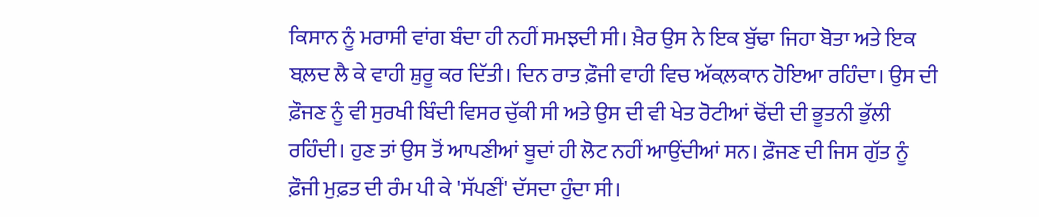ਕਿਸਾਨ ਨੂੰ ਮਰਾਸੀ ਵਾਂਗ ਬੰਦਾ ਹੀ ਨਹੀਂ ਸਮਝਦੀ ਸੀ। ਖ਼ੈਰ ਉਸ ਨੇ ਇਕ ਬੁੱਢਾ ਜਿਹਾ ਬੋਤਾ ਅਤੇ ਇਕ ਬਲ਼ਦ ਲੈ ਕੇ ਵਾਹੀ ਸ਼ੁਰੂ ਕਰ ਦਿੱਤੀ। ਦਿਨ ਰਾਤ ਫ਼ੌਜੀ ਵਾਹੀ ਵਿਚ ਅੱਕਲ਼ਕਾਨ ਹੋਇਆ ਰਹਿੰਦਾ। ਉਸ ਦੀ ਫ਼ੌਜਣ ਨੂੰ ਵੀ ਸੁਰਖੀ ਬਿੰਦੀ ਵਿਸਰ ਚੁੱਕੀ ਸੀ ਅਤੇ ਉਸ ਦੀ ਵੀ ਖੇਤ ਰੋਟੀਆਂ ਢੋਂਦੀ ਦੀ ਭੂਤਨੀ ਭੁੱਲੀ ਰਹਿੰਦੀ। ਹੁਣ ਤਾਂ ਉਸ ਤੋਂ ਆਪਣੀਆਂ ਬੂਦਾਂ ਹੀ ਲੋਟ ਨਹੀਂ ਆਉਂਦੀਆਂ ਸਨ। ਫ਼ੌਜਣ ਦੀ ਜਿਸ ਗੁੱਤ ਨੂੰ ਫ਼ੌਜੀ ਮੁਫ਼ਤ ਦੀ ਰੰਮ ਪੀ ਕੇ 'ਸੱਪਣੀਂ' ਦੱਸਦਾ ਹੁੰਦਾ ਸੀ।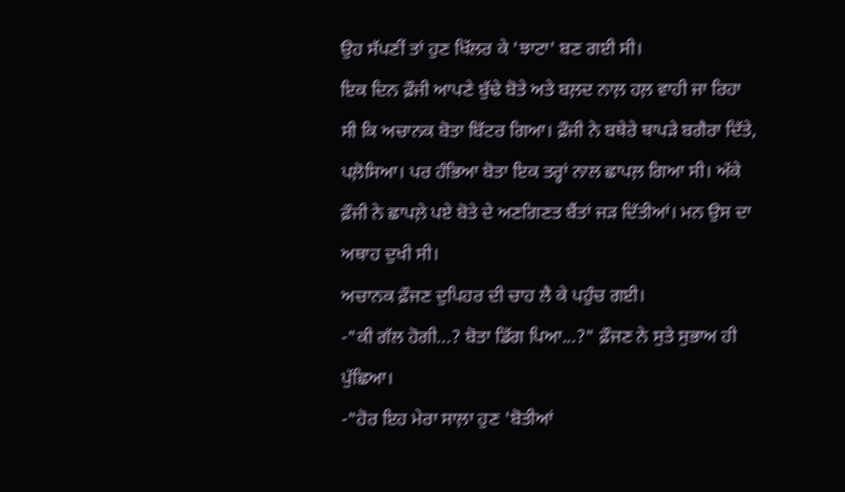ਉਹ ਸੱਪਣੀਂ ਤਾਂ ਹੁਣ ਖਿੱਲਰ ਕੇ 'ਝਾਟਾ' ਬਣ ਗਈ ਸੀ।
ਇਕ ਦਿਨ ਫ਼ੌਜੀ ਆਪਣੇ ਬੁੱਢੇ ਬੋਤੇ ਅਤੇ ਬਲ਼ਦ ਨਾਲ਼ ਹਲ਼ ਵਾਹੀ ਜਾ ਰਿਹਾ ਸੀ ਕਿ ਅਚਾਨਕ ਬੋਤਾ ਬਿੱਟਰ ਗਿਆ। ਫ਼ੌਜੀ ਨੇ ਬਥੇਰੇ ਥਾਪੜੇ ਬਗੈਰਾ ਦਿੱਤੇ, ਪਲ਼ੋਸਿਆ। ਪਰ ਹੰਭਿਆ ਬੋਤਾ ਇਕ ਤਰ੍ਹਾਂ ਨਾਲ ਛਾਪਲ਼ ਗਿਆ ਸੀ। ਅੱਕੇ ਫ਼ੌਜੀ ਨੇ ਛਾਪਲ਼ੇ ਪਏ ਬੋਤੇ ਦੇ ਅਣਗਿਣਤ ਬੈਂਤਾਂ ਜੜ ਦਿੱਤੀਆਂ। ਮਨ ਉਸ ਦਾ ਅਥਾਹ ਦੁਖੀ ਸੀ।
ਅਚਾਨਕ ਫ਼ੌਜਣ ਦੁਪਿਹਰ ਦੀ ਚਾਹ ਲੈ ਕੇ ਪਹੁੰਚ ਗਈ।
-"ਕੀ ਗੱਲ ਹੋਗੀ...? ਬੋਤਾ ਡਿੱਗ ਪਿਆ...?" ਫ਼ੌਜਣ ਨੇ ਸੁਤੇ ਸੁਭਾਅ ਹੀ ਪੁੱਛਿਆ।
-"ਹੋਰ ਇਹ ਮੇਰਾ ਸਾਲ਼ਾ ਹੁਣ 'ਬੋਤੀਆਂ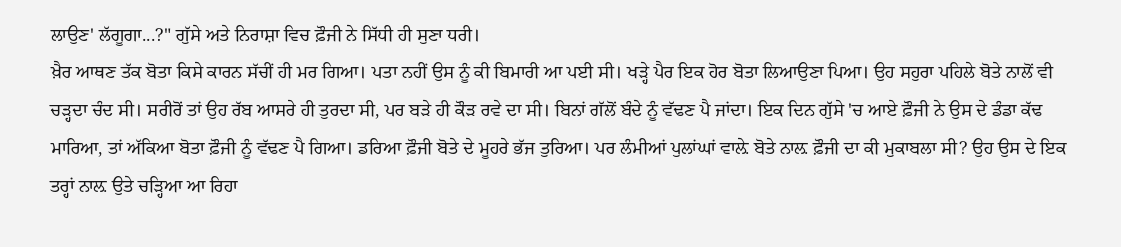ਲਾਉਣ' ਲੱਗੂਗਾ...?" ਗੁੱਸੇ ਅਤੇ ਨਿਰਾਸ਼ਾ ਵਿਚ ਫ਼ੌਜੀ ਨੇ ਸਿੱਧੀ ਹੀ ਸੁਣਾ ਧਰੀ।
ਖ਼ੈਰ ਆਥਣ ਤੱਕ ਬੋਤਾ ਕਿਸੇ ਕਾਰਨ ਸੱਚੀਂ ਹੀ ਮਰ ਗਿਆ। ਪਤਾ ਨਹੀਂ ਉਸ ਨੂੰ ਕੀ ਬਿਮਾਰੀ ਆ ਪਈ ਸੀ। ਖੜ੍ਹੇ ਪੈਰ ਇਕ ਹੋਰ ਬੋਤਾ ਲਿਆਉਣਾ ਪਿਆ। ਉਹ ਸਹੁਰਾ ਪਹਿਲੇ ਬੋਤੇ ਨਾਲੋਂ ਵੀ ਚੜ੍ਹਦਾ ਚੰਦ ਸੀ। ਸਰੀਰੋਂ ਤਾਂ ਉਹ ਰੱਬ ਆਸਰੇ ਹੀ ਤੁਰਦਾ ਸੀ, ਪਰ ਬੜੇ ਹੀ ਕੌੜ ਰਵੇ ਦਾ ਸੀ। ਬਿਨਾਂ ਗੱਲੋਂ ਬੰਦੇ ਨੂੰ ਵੱਢਣ ਪੈ ਜਾਂਦਾ। ਇਕ ਦਿਨ ਗੁੱਸੇ 'ਚ ਆਏ ਫ਼ੌਜੀ ਨੇ ਉਸ ਦੇ ਡੰਡਾ ਕੱਢ ਮਾਰਿਆ, ਤਾਂ ਅੱਕਿਆ ਬੋਤਾ ਫ਼ੌਜੀ ਨੂੰ ਵੱਢਣ ਪੈ ਗਿਆ। ਡਰਿਆ ਫ਼ੌਜੀ ਬੋਤੇ ਦੇ ਮੂਹਰੇ ਭੱਜ ਤੁਰਿਆ। ਪਰ ਲੰਮੀਆਂ ਪੁਲਾਂਘਾਂ ਵਾਲ਼ੇ ਬੋਤੇ ਨਾਲ਼ ਫ਼ੌਜੀ ਦਾ ਕੀ ਮੁਕਾਬਲਾ ਸੀ? ਉਹ ਉਸ ਦੇ ਇਕ ਤਰ੍ਹਾਂ ਨਾਲ਼ ਉਤੇ ਚੜ੍ਹਿਆ ਆ ਰਿਹਾ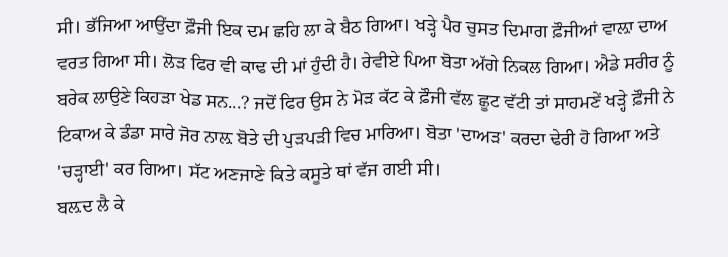ਸੀ। ਭੱਜਿਆ ਆਉਂਦਾ ਫ਼ੌਜੀ ਇਕ ਦਮ ਛਹਿ ਲਾ ਕੇ ਬੈਠ ਗਿਆ। ਖੜ੍ਹੇ ਪੈਰ ਚੁਸਤ ਦਿਮਾਗ ਫ਼ੌਜੀਆਂ ਵਾਲ਼ਾ ਦਾਅ ਵਰਤ ਗਿਆ ਸੀ। ਲੋੜ ਫਿਰ ਵੀ ਕਾਢ ਦੀ ਮਾਂ ਹੁੰਦੀ ਹੈ। ਰੇਵੀਏ ਪਿਆ ਬੋਤਾ ਅੱਗੇ ਨਿਕਲ ਗਿਆ। ਐਡੇ ਸਰੀਰ ਨੂੰ ਬਰੇਕ ਲਾਉਣੇ ਕਿਹੜਾ ਖੇਡ ਸਨ...? ਜਦੋਂ ਫਿਰ ਉਸ ਨੇ ਮੋੜ ਕੱਟ ਕੇ ਫ਼ੌਜੀ ਵੱਲ ਛੂਟ ਵੱਟੀ ਤਾਂ ਸਾਹਮਣੇਂ ਖੜ੍ਹੇ ਫ਼ੌਜੀ ਨੇ ਟਿਕਾਅ ਕੇ ਡੰਡਾ ਸਾਰੇ ਜੋਰ ਨਾਲ਼ ਬੋਤੇ ਦੀ ਪੁੜਪੜੀ ਵਿਚ ਮਾਰਿਆ। ਬੋਤਾ 'ਦਾਅੜ' ਕਰਦਾ ਢੇਰੀ ਹੋ ਗਿਆ ਅਤੇ 'ਚੜ੍ਹਾਈ' ਕਰ ਗਿਆ। ਸੱਟ ਅਣਜਾਣੇ ਕਿਤੇ ਕਸੂਤੇ ਥਾਂ ਵੱਜ ਗਈ ਸੀ।
ਬਲ਼ਦ ਲੈ ਕੇ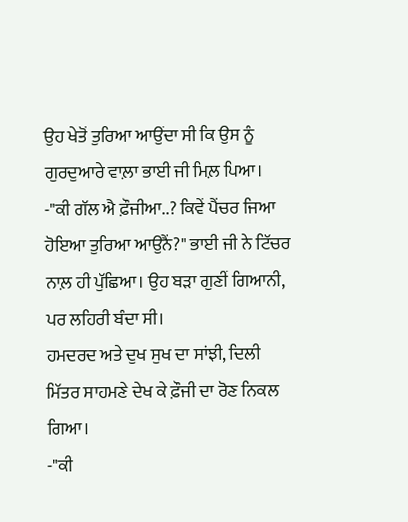ਉਹ ਖੇਤੋਂ ਤੁਰਿਆ ਆਉਂਦਾ ਸੀ ਕਿ ਉਸ ਨੂੰ ਗੁਰਦੁਆਰੇ ਵਾਲ਼ਾ ਭਾਈ ਜੀ ਮਿਲ਼ ਪਿਆ।
-"ਕੀ ਗੱਲ ਐ ਫ਼ੌਜੀਆ..? ਕਿਵੇਂ ਪੈਂਚਰ ਜਿਆ ਹੋਇਆ ਤੁਰਿਆ ਆਉਨੈਂ?" ਭਾਈ ਜੀ ਨੇ ਟਿੱਚਰ ਨਾਲ਼ ਹੀ ਪੁੱਛਿਆ। ਉਹ ਬੜਾ ਗੁਣੀਂ ਗਿਆਨੀ, ਪਰ ਲਹਿਰੀ ਬੰਦਾ ਸੀ।
ਹਮਦਰਦ ਅਤੇ ਦੁਖ ਸੁਖ ਦਾ ਸਾਂਝੀ, ਦਿਲੀ ਮਿੱਤਰ ਸਾਹਮਣੇ ਦੇਖ ਕੇ ਫ਼ੌਜੀ ਦਾ ਰੋਣ ਨਿਕਲ ਗਿਆ।
-"ਕੀ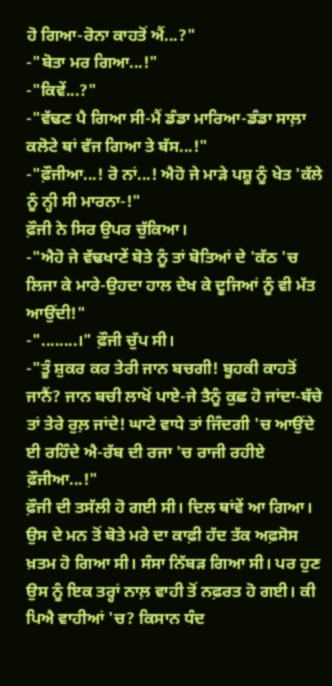ਹੋ ਗਿਆ-ਰੋਨਾ ਕਾਹਤੋਂ ਐਂ...?"
-"ਬੋਤਾ ਮਰ ਗਿਆ...!"
-"ਕਿਵੇਂ...?"
-"ਵੱਢਣ ਪੈ ਗਿਆ ਸੀ-ਮੈਂ ਡੰਡਾ ਮਾਰਿਆ-ਡੰਡਾ ਸਾਲ਼ਾ ਕਲੋਟੇ ਥਾਂ ਵੱਜ ਗਿਆ ਤੇ ਬੱਸ...!"
-"ਫ਼ੌਜੀਆ...! ਰੋ ਨਾਂ...! ਐਹੋ ਜੇ ਮਾੜੇ ਪਸ਼ੂ ਨੂੰ ਖੇਤ 'ਕੱਲੇ ਨੂੰ ਨ੍ਹੀ ਸੀ ਮਾਰਨਾ-!"
ਫ਼ੌਜੀ ਨੇ ਸਿਰ ਉਪਰ ਚੁੱਕਿਆ।
-"ਐਹੋ ਜੇ ਵੱਢਖਾਣੇਂ ਬੋਤੇ ਨੂੰ ਤਾਂ ਬੋਤਿਆਂ ਦੇ 'ਕੱਠ 'ਚ ਲਿਜਾ ਕੇ ਮਾਰੇ-ਉਹਦਾ ਹਾਲ ਦੇਖ ਕੇ ਦੂਜਿਆਂ ਨੂੰ ਵੀ ਮੱਤ ਆਉਂਦੀ!"
-"........।" ਫ਼ੌਜੀ ਚੁੱਪ ਸੀ।
-"ਤੂੰ ਸ਼ੁਕਰ ਕਰ ਤੇਰੀ ਜਾਨ ਬਚਗੀ! ਬੂਹਕੀ ਕਾਹਤੋਂ ਜਾਨੈਂ? ਜਾਨ ਬਚੀ ਲਾਖੋਂ ਪਾਏ-ਜੇ ਤੈਨੂੰ ਕੁਛ ਹੋ ਜਾਂਦਾ-ਬੱਚੇ ਤਾਂ ਤੇਰੇ ਰੁਲ਼ ਜਾਂਦੇ! ਘਾਟੇ ਵਾਧੇ ਤਾਂ ਜਿੰਦਗੀ 'ਚ ਆਉਂਦੇ ਈ ਰਹਿੰਦੇ ਐ-ਰੱਬ ਦੀ ਰਜਾ 'ਚ ਰਾਜੀ ਰਹੀਏ ਫ਼ੌਜੀਆ...!"
ਫ਼ੌਜੀ ਦੀ ਤਸੱਲੀ ਹੋ ਗਈ ਸੀ। ਦਿਲ ਥਾਂਵੇਂ ਆ ਗਿਆ। ਉਸ ਦੇ ਮਨ ਤੋਂ ਬੋਤੇ ਮਰੇ ਦਾ ਕਾਫ਼ੀ ਹੱਦ ਤੱਕ ਅਫ਼ਸੋਸ ਖ਼ਤਮ ਹੋ ਗਿਆ ਸੀ। ਸੰਸਾ ਨਿੱਬੜ ਗਿਆ ਸੀ। ਪਰ ਹੁਣ ਉਸ ਨੂੰ ਇਕ ਤਰ੍ਹਾਂ ਨਾਲ਼ ਵਾਹੀ ਤੋਂ ਨਫ਼ਰਤ ਹੋ ਗਈ। ਕੀ ਪਿਐ ਵਾਹੀਆਂ 'ਚ? ਕਿਸਾਨ ਧੰਦ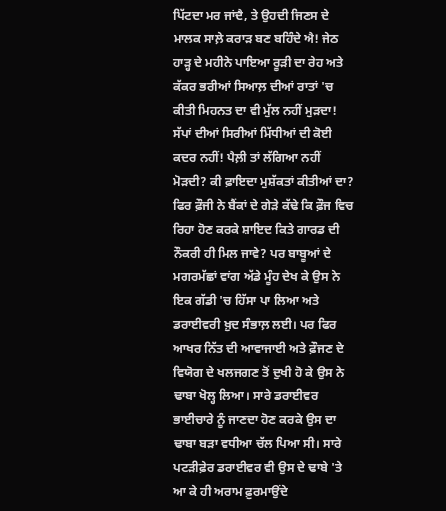ਪਿੱਟਦਾ ਮਰ ਜਾਂਦੈ, ਤੇ ਉਹਦੀ ਜਿਣਸ ਦੇ ਮਾਲਕ ਸਾਲ਼ੇ ਕਰਾੜ ਬਣ ਬਹਿੰਦੇ ਐ! ਜੇਠ ਹਾੜ੍ਹ ਦੇ ਮਹੀਨੇ ਪਾਇਆ ਰੂੜੀ ਦਾ ਰੇਹ ਅਤੇ ਕੱਕਰ ਭਰੀਆਂ ਸਿਆਲ਼ ਦੀਆਂ ਰਾਤਾਂ 'ਚ ਕੀਤੀ ਮਿਹਨਤ ਦਾ ਵੀ ਮੁੱਲ ਨਹੀਂ ਮੁੜਦਾ! ਸੱਪਾਂ ਦੀਆਂ ਸਿਰੀਆਂ ਮਿੱਧੀਆਂ ਦੀ ਕੋਈ ਕਦਰ ਨਹੀਂ! ਪੈਲ਼ੀ ਤਾਂ ਲੱਗਿਆ ਨਹੀਂ ਮੋੜਦੀ? ਕੀ ਫ਼ਾਇਦਾ ਮੁਸ਼ੱਕਤਾਂ ਕੀਤੀਆਂ ਦਾ?
ਫਿਰ ਫ਼ੌਜੀ ਨੇ ਬੈਂਕਾਂ ਦੇ ਗੇੜੇ ਕੱਢੇ ਕਿ ਫ਼ੌਜ ਵਿਚ ਰਿਹਾ ਹੋਣ ਕਰਕੇ ਸ਼ਾਇਦ ਕਿਤੇ ਗਾਰਡ ਦੀ ਨੌਕਰੀ ਹੀ ਮਿਲ ਜਾਵੇ? ਪਰ ਬਾਬੂਆਂ ਦੇ ਮਗਰਮੱਛਾਂ ਵਾਂਗ ਅੱਡੇ ਮੂੰਹ ਦੇਖ ਕੇ ਉਸ ਨੇ ਇਕ ਗੱਡੀ 'ਚ ਹਿੱਸਾ ਪਾ ਲਿਆ ਅਤੇ ਡਰਾਈਵਰੀ ਖ਼ੁਦ ਸੰਭਾਲ਼ ਲਈ। ਪਰ ਫਿਰ ਆਖਰ ਨਿੱਤ ਦੀ ਆਵਾਜਾਈ ਅਤੇ ਫ਼ੌਜਣ ਦੇ ਵਿਯੋਗ ਦੇ ਖਲਜਗਣ ਤੋਂ ਦੁਖੀ ਹੋ ਕੇ ਉਸ ਨੇ ਢਾਬਾ ਖੋਲ੍ਹ ਲਿਆ। ਸਾਰੇ ਡਰਾਈਵਰ ਭਾਈਚਾਰੇ ਨੂੰ ਜਾਣਦਾ ਹੋਣ ਕਰਕੇ ਉਸ ਦਾ ਢਾਬਾ ਬੜਾ ਵਧੀਆ ਚੱਲ ਪਿਆ ਸੀ। ਸਾਰੇ ਪਟੜੀਫ਼ੇਰ ਡਰਾਈਵਰ ਵੀ ਉਸ ਦੇ ਢਾਬੇ 'ਤੇ ਆ ਕੇ ਹੀ ਅਰਾਮ ਫ਼ੁਰਮਾਉਂਦੇ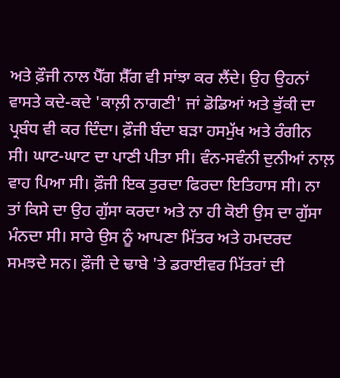ਅਤੇ ਫ਼ੌਜੀ ਨਾਲ ਪੈੱਗ ਸ਼ੈੱਗ ਵੀ ਸਾਂਝਾ ਕਰ ਲੈਂਦੇ। ਉਹ ਉਹਨਾਂ ਵਾਸਤੇ ਕਦੇ-ਕਦੇ 'ਕਾਲ਼ੀ ਨਾਗਣੀ' ਜਾਂ ਡੋਡਿਆਂ ਅਤੇ ਭੁੱਕੀ ਦਾ ਪ੍ਰਬੰਧ ਵੀ ਕਰ ਦਿੰਦਾ। ਫ਼ੌਜੀ ਬੰਦਾ ਬੜਾ ਹਸਮੁੱਖ ਅਤੇ ਰੰਗੀਨ ਸੀ। ਘਾਟ-ਘਾਟ ਦਾ ਪਾਣੀ ਪੀਤਾ ਸੀ। ਵੰਨ-ਸਵੰਨੀ ਦੁਨੀਆਂ ਨਾਲ਼ ਵਾਹ ਪਿਆ ਸੀ। ਫ਼ੌਜੀ ਇਕ ਤੁਰਦਾ ਫਿਰਦਾ ਇਤਿਹਾਸ ਸੀ। ਨਾ ਤਾਂ ਕਿਸੇ ਦਾ ਉਹ ਗੁੱਸਾ ਕਰਦਾ ਅਤੇ ਨਾ ਹੀ ਕੋਈ ਉਸ ਦਾ ਗੁੱਸਾ ਮੰਨਦਾ ਸੀ। ਸਾਰੇ ਉਸ ਨੂੰ ਆਪਣਾ ਮਿੱਤਰ ਅਤੇ ਹਮਦਰਦ ਸਮਝਦੇ ਸਨ। ਫ਼ੌਜੀ ਦੇ ਢਾਬੇ 'ਤੇ ਡਰਾਈਵਰ ਮਿੱਤਰਾਂ ਦੀ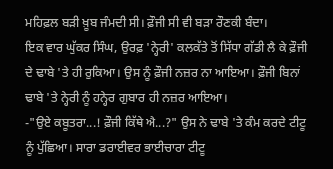ਮਹਿਫ਼ਲ ਬੜੀ ਖ਼ੂਬ ਜੰਮਦੀ ਸੀ। ਫ਼ੌਜੀ ਸੀ ਵੀ ਬੜਾ ਰੌਣਕੀ ਬੰਦਾ।
ਇਕ ਵਾਰ ਘੁੱਕਰ ਸਿੰਘ, ਉਰਫ਼ 'ਨ੍ਹੇਰੀ' ਕਲਕੱਤੇ ਤੋਂ ਸਿੱਧਾ ਗੱਡੀ ਲੈ ਕੇ ਫ਼ੌਜੀ ਦੇ ਢਾਬੇ 'ਤੇ ਹੀ ਰੁਕਿਆ। ਉਸ ਨੂੰ ਫ਼ੌਜੀ ਨਜ਼ਰ ਨਾ ਆਇਆ। ਫ਼ੌਜੀ ਬਿਨਾਂ ਢਾਬੇ 'ਤੇ ਨ੍ਹੇਰੀ ਨੂੰ ਹਨ੍ਹੇਰ ਗੁਬਾਰ ਹੀ ਨਜ਼ਰ ਆਇਆ।
-"ਉਏ ਕਬੂਤਰਾ...! ਫ਼ੌਜੀ ਕਿੱਥੇ ਐ...?" ਉਸ ਨੇ ਢਾਬੇ 'ਤੇ ਕੰਮ ਕਰਦੇ ਟੀਟੂ ਨੂੰ ਪੁੱਛਿਆ। ਸਾਰਾ ਡਰਾਈਵਰ ਭਾਈਚਾਰਾ ਟੀਟੂ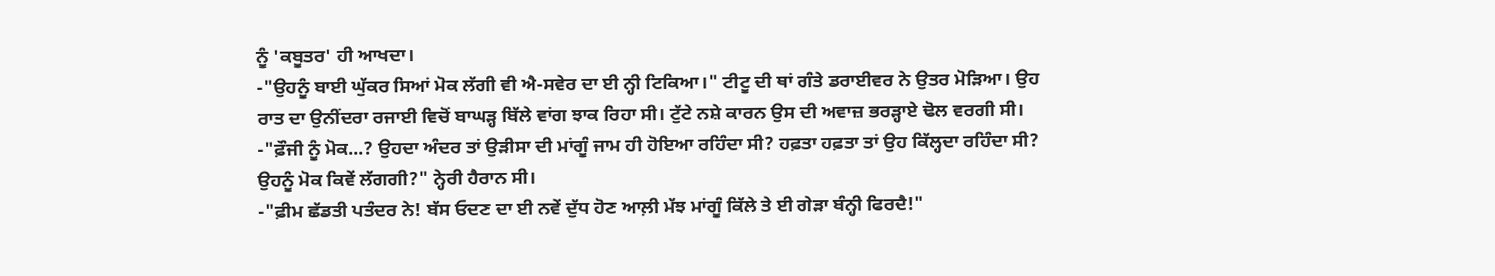ਨੂੰ 'ਕਬੂਤਰ' ਹੀ ਆਖਦਾ।
-"ਉਹਨੂੰ ਬਾਈ ਘੁੱਕਰ ਸਿਆਂ ਮੋਕ ਲੱਗੀ ਵੀ ਐ-ਸਵੇਰ ਦਾ ਈ ਨ੍ਹੀ ਟਿਕਿਆ।" ਟੀਟੂ ਦੀ ਥਾਂ ਗੰਤੇ ਡਰਾਈਵਰ ਨੇ ਉਤਰ ਮੋੜਿਆ। ਉਹ ਰਾਤ ਦਾ ਉਨੀਂਦਰਾ ਰਜਾਈ ਵਿਚੋਂ ਬਾਘੜ੍ਹ ਬਿੱਲੇ ਵਾਂਗ ਝਾਕ ਰਿਹਾ ਸੀ। ਟੁੱਟੇ ਨਸ਼ੇ ਕਾਰਨ ਉਸ ਦੀ ਅਵਾਜ਼ ਭਰੜ੍ਹਾਏ ਢੋਲ ਵਰਗੀ ਸੀ।
-"ਫ਼ੌਜੀ ਨੂੰ ਮੋਕ...? ਉਹਦਾ ਅੰਦਰ ਤਾਂ ਉੜੀਸਾ ਦੀ ਮਾਂਗੂੰ ਜਾਮ ਹੀ ਹੋਇਆ ਰਹਿੰਦਾ ਸੀ? ਹਫ਼ਤਾ ਹਫ਼ਤਾ ਤਾਂ ਉਹ ਕਿੱਲ੍ਹਦਾ ਰਹਿੰਦਾ ਸੀ? ਉਹਨੂੰ ਮੋਕ ਕਿਵੇਂ ਲੱਗਗੀ?" ਨ੍ਹੇਰੀ ਹੈਰਾਨ ਸੀ।
-"ਫ਼ੀਮ ਛੱਡਤੀ ਪਤੰਦਰ ਨੇ! ਬੱਸ ਓਦਣ ਦਾ ਈ ਨਵੇਂ ਦੁੱਧ ਹੋਣ ਆਲ਼ੀ ਮੱਝ ਮਾਂਗੂੰ ਕਿੱਲੇ ਤੇ ਈ ਗੇੜਾ ਬੰਨ੍ਹੀ ਫਿਰਦੈ!"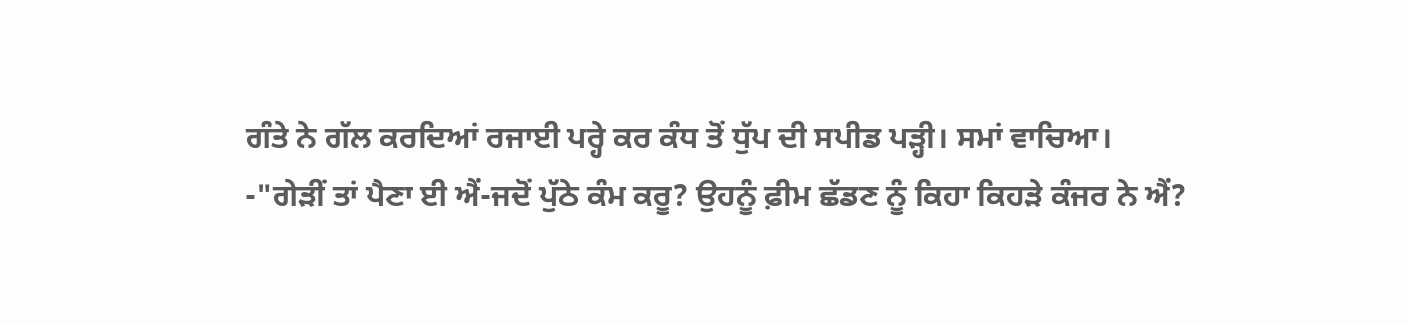ਗੰਤੇ ਨੇ ਗੱਲ ਕਰਦਿਆਂ ਰਜਾਈ ਪਰ੍ਹੇ ਕਰ ਕੰਧ ਤੋਂ ਧੁੱਪ ਦੀ ਸਪੀਡ ਪੜ੍ਹੀ। ਸਮਾਂ ਵਾਚਿਆ।
-"ਗੇੜੀਂ ਤਾਂ ਪੈਣਾ ਈ ਐਂ-ਜਦੋਂ ਪੁੱਠੇ ਕੰਮ ਕਰੂ? ਉਹਨੂੰ ਫ਼ੀਮ ਛੱਡਣ ਨੂੰ ਕਿਹਾ ਕਿਹੜੇ ਕੰਜਰ ਨੇ ਐਂ?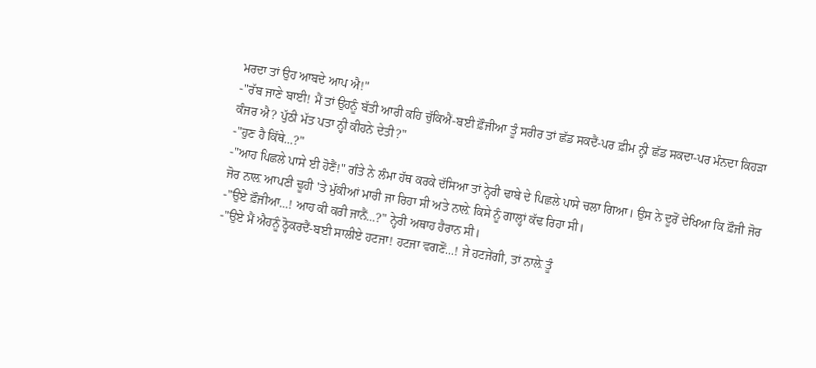ਮਰਦਾ ਤਾਂ ਉਹ ਆਬਦੇ ਆਪ ਐ!"
-"ਰੱਬ ਜਾਣੇ ਬਾਈ! ਮੈਂ ਤਾਂ ਉਹਨੂੰ ਬੱਤੀ ਆਰੀ ਕਹਿ ਚੁੱਕਿਐਂ-ਬਈ ਫ਼ੌਜੀਆ ਤੂੰ ਸਰੀਰ ਤਾਂ ਛੱਡ ਸਕਦੈਂ-ਪਰ ਫ਼ੀਮ ਨ੍ਹੀ ਛੱਡ ਸਕਦਾ-ਪਰ ਮੰਨਦਾ ਕਿਹੜਾ ਕੰਜਰ ਐ? ਪੁੱਠੀ ਮੱਤ ਪਤਾ ਨ੍ਹੀ ਕੀਹਨੇ ਦੇਤੀ?"
-"ਹੁਣ ਹੈ ਕਿੱਥੇ...?"
-"ਆਹ ਪਿਛਲੇ ਪਾਸੇ ਈ ਹੋਣੈਂ!" ਗੰਤੇ ਨੇ ਲੰਮਾ ਹੱਥ ਕਰਕੇ ਦੱਸਿਆ ਤਾਂ ਨ੍ਹੇਰੀ ਢਾਬੇ ਦੇ ਪਿਛਲੇ ਪਾਸੇ ਚਲਾ ਗਿਆ। ਉਸ ਨੇ ਦੂਰੋਂ ਦੇਖਿਆ ਕਿ ਫ਼ੌਜੀ ਜੋਰ ਜੋਰ ਨਾਲ਼ ਆਪਣੀ ਢੂਹੀ 'ਤੇ ਮੁੱਕੀਆਂ ਮਾਰੀ ਜਾ ਰਿਹਾ ਸੀ ਅਤੇ ਨਾਲ਼ੇ ਕਿਸੇ ਨੂੰ ਗਾਲ੍ਹਾਂ ਕੱਢ ਰਿਹਾ ਸੀ।
-"ਉਏ ਫ਼ੌਜੀਆ...! ਆਹ ਕੀ ਕਰੀ ਜਾਨੈਂ...?" ਨ੍ਹੇਰੀ ਅਥਾਹ ਹੈਰਾਨ ਸੀ।
-"ਉਏ ਮੈਂ ਐਹਨੂੰ ਠ੍ਹੋਕਰਦੈਂ-ਬਈ ਸਾਲੀਏ ਹਟਜਾ! ਹਟਜਾ ਵਗਣੋਂ...! ਜੇ ਹਟਜੇਂਗੀ, ਤਾਂ ਨਾਲ਼ੇ ਤੂੰ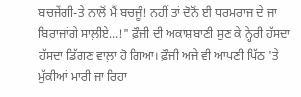ਬਚਜੇਂਗੀ-ਤੇ ਨਾਲੋਂ ਮੈਂ ਬਚਜੂੰ! ਨਹੀਂ ਤਾਂ ਦੋਨੋਂ ਈ ਧਰਮਰਾਜ ਦੇ ਜਾ ਬਿਰਾਜਾਂਗੇ ਸਾਲ਼ੀਏ...!" ਫ਼ੌਜੀ ਦੀ ਅਕਾਸ਼ਬਾਣੀ ਸੁਣ ਕੇ ਨ੍ਹੇਰੀ ਹੱਸਦਾ ਹੱਸਦਾ ਡਿੱਗਣ ਵਾਲ਼ਾ ਹੋ ਗਿਆ। ਫ਼ੌਜੀ ਅਜੇ ਵੀ ਆਪਣੀ ਪਿੱਠ 'ਤੇ ਮੁੱਕੀਆਂ ਮਾਰੀ ਜਾ ਰਿਹਾ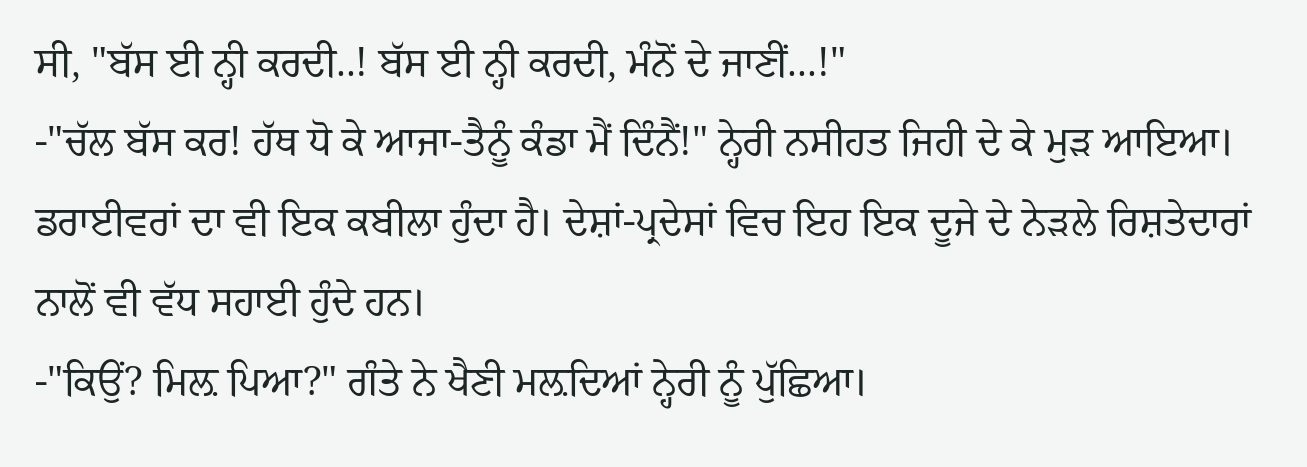ਸੀ, "ਬੱਸ ਈ ਨ੍ਹੀ ਕਰਦੀ..! ਬੱਸ ਈ ਨ੍ਹੀ ਕਰਦੀ, ਮੰਨੋਂ ਦੇ ਜਾਣੀਂ...!"
-"ਚੱਲ ਬੱਸ ਕਰ! ਹੱਥ ਧੋ ਕੇ ਆਜਾ-ਤੈਨੂੰ ਕੰਡਾ ਮੈਂ ਦਿੰਨੈਂ!" ਨ੍ਹੇਰੀ ਨਸੀਹਤ ਜਿਹੀ ਦੇ ਕੇ ਮੁੜ ਆਇਆ।
ਡਰਾਈਵਰਾਂ ਦਾ ਵੀ ਇਕ ਕਬੀਲਾ ਹੁੰਦਾ ਹੈ। ਦੇਸ਼ਾਂ-ਪ੍ਰਦੇਸਾਂ ਵਿਚ ਇਹ ਇਕ ਦੂਜੇ ਦੇ ਨੇੜਲੇ ਰਿਸ਼ਤੇਦਾਰਾਂ ਨਾਲੋਂ ਵੀ ਵੱਧ ਸਹਾਈ ਹੁੰਦੇ ਹਨ।
-"ਕਿਉਂ? ਮਿਲ਼ ਪਿਆ?" ਗੰਤੇ ਨੇ ਖੈਣੀ ਮਲ਼ਦਿਆਂ ਨ੍ਹੇਰੀ ਨੂੰ ਪੁੱਛਿਆ।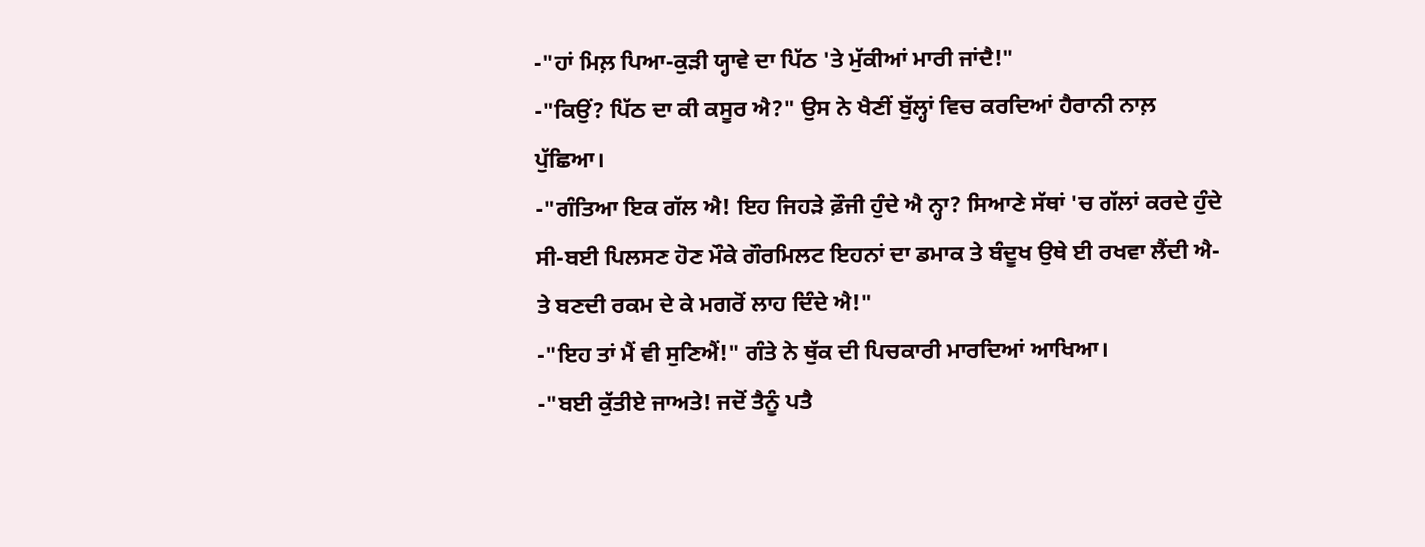-"ਹਾਂ ਮਿਲ਼ ਪਿਆ-ਕੁੜੀ ਯ੍ਹਾਵੇ ਦਾ ਪਿੱਠ 'ਤੇ ਮੁੱਕੀਆਂ ਮਾਰੀ ਜਾਂਦੈ!"
-"ਕਿਉਂ? ਪਿੱਠ ਦਾ ਕੀ ਕਸੂਰ ਐ?" ਉਸ ਨੇ ਖੈਣੀਂ ਬੁੱਲ੍ਹਾਂ ਵਿਚ ਕਰਦਿਆਂ ਹੈਰਾਨੀ ਨਾਲ਼ ਪੁੱਛਿਆ।
-"ਗੰਤਿਆ ਇਕ ਗੱਲ ਐ! ਇਹ ਜਿਹੜੇ ਫ਼ੌਜੀ ਹੁੰਦੇ ਐ ਨ੍ਹਾ? ਸਿਆਣੇ ਸੱਥਾਂ 'ਚ ਗੱਲਾਂ ਕਰਦੇ ਹੁੰਦੇ ਸੀ-ਬਈ ਪਿਲਸਣ ਹੋਣ ਮੌਕੇ ਗੌਰਮਿਲਟ ਇਹਨਾਂ ਦਾ ਡਮਾਕ ਤੇ ਬੰਦੂਖ ਉਥੇ ਈ ਰਖਵਾ ਲੈਂਦੀ ਐ-ਤੇ ਬਣਦੀ ਰਕਮ ਦੇ ਕੇ ਮਗਰੋਂ ਲਾਹ ਦਿੰਦੇ ਐ!"
-"ਇਹ ਤਾਂ ਮੈਂ ਵੀ ਸੁਣਿਐਂ!" ਗੰਤੇ ਨੇ ਥੁੱਕ ਦੀ ਪਿਚਕਾਰੀ ਮਾਰਦਿਆਂ ਆਖਿਆ।
-"ਬਈ ਕੁੱਤੀਏ ਜਾਅਤੇ! ਜਦੋਂ ਤੈਨੂੰ ਪਤੈ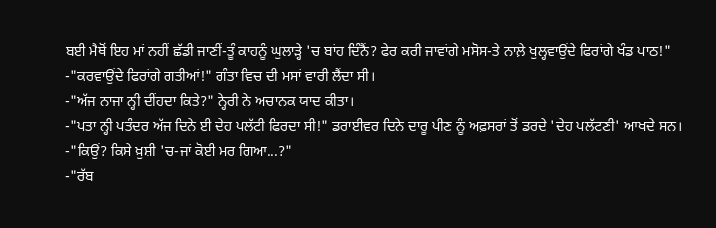ਬਈ ਮੈਥੋਂ ਇਹ ਮਾਂ ਨਹੀਂ ਛੱਡੀ ਜਾਣੀਂ-ਤੂੰ ਕਾਹਨੂੰ ਘੁਲਾੜ੍ਹੇ 'ਚ ਬਾਂਹ ਦਿੰਨੈਂ? ਫੇਰ ਕਰੀ ਜਾਵਾਂਗੇ ਮਸੋਸ-ਤੇ ਨਾਲ਼ੇ ਖੁਲ੍ਹਵਾਉਂਦੇ ਫਿਰਾਂਗੇ ਖੰਡ ਪਾਠ!"
-"ਕਰਵਾਉਂਦੇ ਫਿਰਾਂਗੇ ਗਤੀਆਂ!" ਗੰਤਾ ਵਿਚ ਦੀ ਮਸਾਂ ਵਾਰੀ ਲੈਂਦਾ ਸੀ।
-"ਅੱਜ ਨਾਜਾ ਨ੍ਹੀ ਦੀਂਹਦਾ ਕਿਤੇ?" ਨ੍ਹੇਰੀ ਨੇ ਅਚਾਨਕ ਯਾਦ ਕੀਤਾ।
-"ਪਤਾ ਨ੍ਹੀ ਪਤੰਦਰ ਅੱਜ ਦਿਨੇ ਈ ਦੇਹ ਪਲੱਟੀ ਫਿਰਦਾ ਸੀ!" ਡਰਾਈਵਰ ਦਿਨੇ ਦਾਰੂ ਪੀਣ ਨੂੰ ਅਫ਼ਸਰਾਂ ਤੋਂ ਡਰਦੇ 'ਦੇਹ ਪਲੱਟਣੀ' ਆਖਦੇ ਸਨ।
-"ਕਿਉਂ? ਕਿਸੇ ਖ਼ੁਸ਼ੀ 'ਚ-ਜਾਂ ਕੋਈ ਮਰ ਗਿਆ...?"
-"ਰੱਬ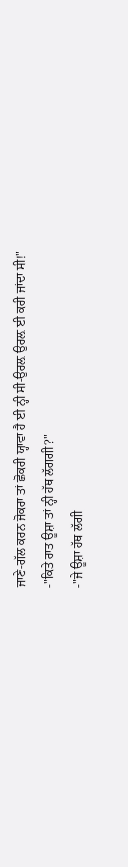ਜਾਣੇ-ਗੱਲ ਕਰਨ ਜੋਕਰਾ ਤਾਂ ਛੋਕਰੀ ਯ੍ਹਾਵਾ ਹੈ ਈ ਨ੍ਹੀ ਸੀ-ਉਰਲ਼ ਉਰਲ਼ ਈ ਕਰੀ ਜਾਂਦਾ ਸੀ!"
-"ਕਿਤੇ ਰਾਤ ਊਸ਼ਾ ਤਾਂ ਨ੍ਹੀ ਹੱਥ ਲੱਗਗੀ?"
-"ਜੇ ਊਸ਼ਾ ਹੱਥ ਲੱਗੀ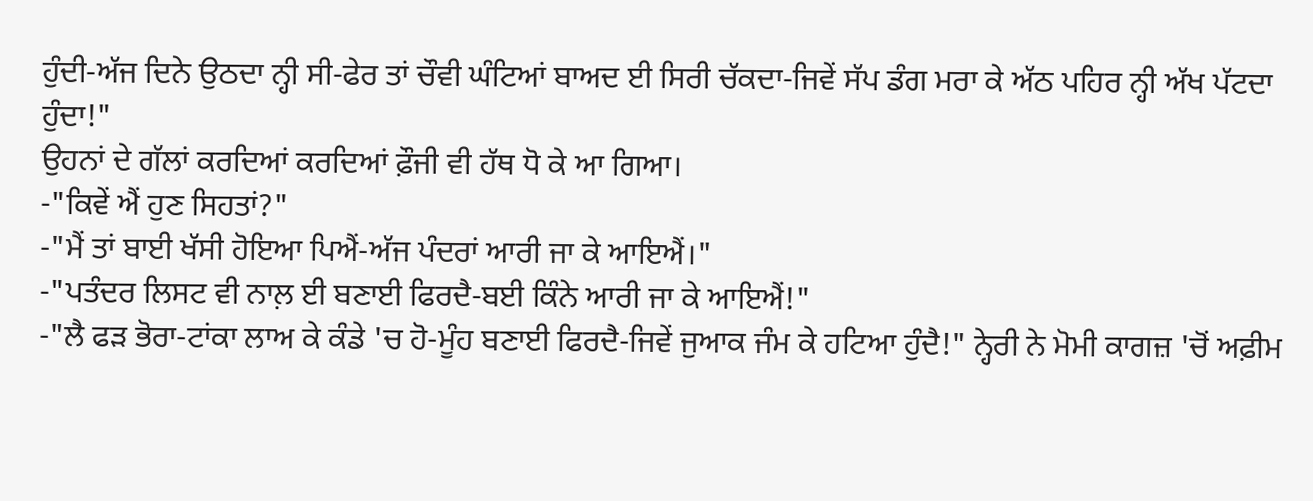ਹੁੰਦੀ-ਅੱਜ ਦਿਨੇ ਉਠਦਾ ਨ੍ਹੀ ਸੀ-ਫੇਰ ਤਾਂ ਚੌਵੀ ਘੰਟਿਆਂ ਬਾਅਦ ਈ ਸਿਰੀ ਚੱਕਦਾ-ਜਿਵੇਂ ਸੱਪ ਡੰਗ ਮਰਾ ਕੇ ਅੱਠ ਪਹਿਰ ਨ੍ਹੀ ਅੱਖ ਪੱਟਦਾ ਹੁੰਦਾ!"
ਉਹਨਾਂ ਦੇ ਗੱਲਾਂ ਕਰਦਿਆਂ ਕਰਦਿਆਂ ਫ਼ੌਜੀ ਵੀ ਹੱਥ ਧੋ ਕੇ ਆ ਗਿਆ।
-"ਕਿਵੇਂ ਐਂ ਹੁਣ ਸਿਹਤਾਂ?"
-"ਮੈਂ ਤਾਂ ਬਾਈ ਖੱਸੀ ਹੋਇਆ ਪਿਐਂ-ਅੱਜ ਪੰਦਰਾਂ ਆਰੀ ਜਾ ਕੇ ਆਇਐਂ।"
-"ਪਤੰਦਰ ਲਿਸਟ ਵੀ ਨਾਲ਼ ਈ ਬਣਾਈ ਫਿਰਦੈ-ਬਈ ਕਿੰਨੇ ਆਰੀ ਜਾ ਕੇ ਆਇਐਂ!"
-"ਲੈ ਫੜ ਭੋਰਾ-ਟਾਂਕਾ ਲਾਅ ਕੇ ਕੰਡੇ 'ਚ ਹੋ-ਮੂੰਹ ਬਣਾਈ ਫਿਰਦੈ-ਜਿਵੇਂ ਜੁਆਕ ਜੰਮ ਕੇ ਹਟਿਆ ਹੁੰਦੈ!" ਨ੍ਹੇਰੀ ਨੇ ਮੋਮੀ ਕਾਗਜ਼ 'ਚੋਂ ਅਫ਼ੀਮ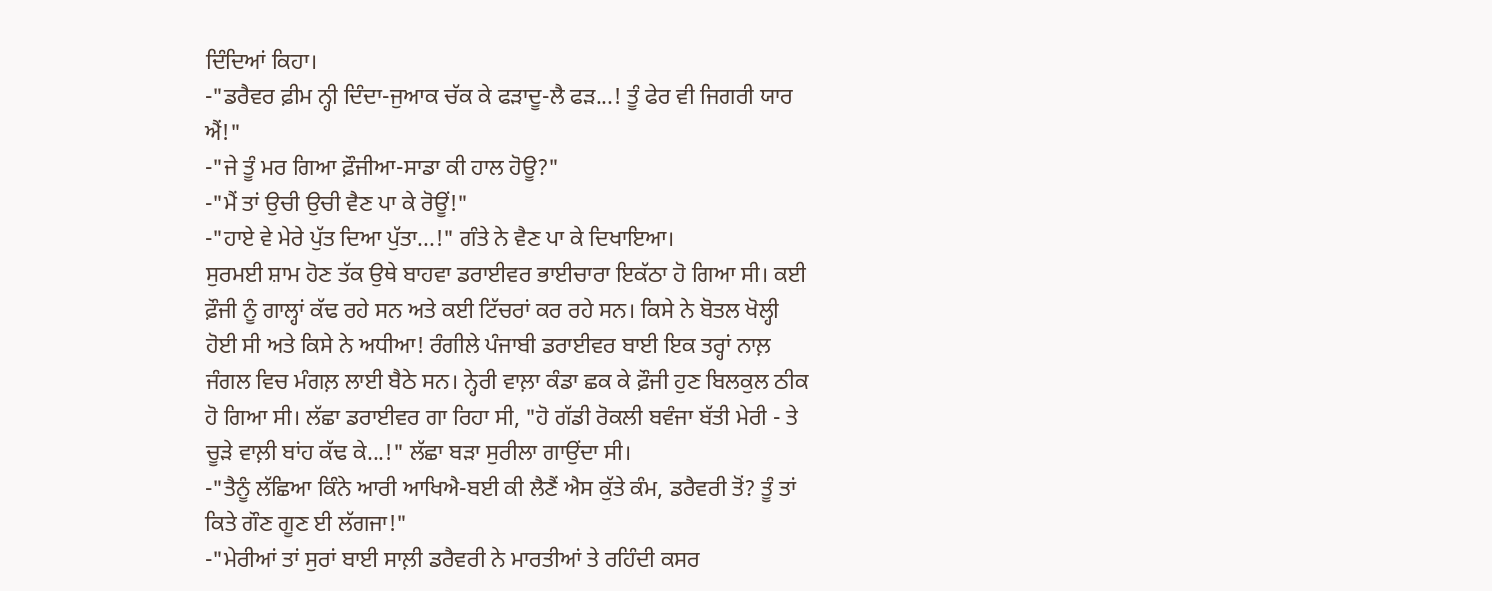ਦਿੰਦਿਆਂ ਕਿਹਾ।
-"ਡਰੈਵਰ ਫ਼ੀਮ ਨ੍ਹੀ ਦਿੰਦਾ-ਜੁਆਕ ਚੱਕ ਕੇ ਫੜਾਦੂ-ਲੈ ਫੜ...! ਤੂੰ ਫੇਰ ਵੀ ਜਿਗਰੀ ਯਾਰ ਐਂ!"
-"ਜੇ ਤੂੰ ਮਰ ਗਿਆ ਫ਼ੌਜੀਆ-ਸਾਡਾ ਕੀ ਹਾਲ ਹੋਊ?"
-"ਮੈਂ ਤਾਂ ਉਚੀ ਉਚੀ ਵੈਣ ਪਾ ਕੇ ਰੋਊਂ!"
-"ਹਾਏ ਵੇ ਮੇਰੇ ਪੁੱਤ ਦਿਆ ਪੁੱਤਾ...!" ਗੰਤੇ ਨੇ ਵੈਣ ਪਾ ਕੇ ਦਿਖਾਇਆ।
ਸੁਰਮਈ ਸ਼ਾਮ ਹੋਣ ਤੱਕ ਉਥੇ ਬਾਹਵਾ ਡਰਾਈਵਰ ਭਾਈਚਾਰਾ ਇਕੱਠਾ ਹੋ ਗਿਆ ਸੀ। ਕਈ ਫ਼ੌਜੀ ਨੂੰ ਗਾਲ੍ਹਾਂ ਕੱਢ ਰਹੇ ਸਨ ਅਤੇ ਕਈ ਟਿੱਚਰਾਂ ਕਰ ਰਹੇ ਸਨ। ਕਿਸੇ ਨੇ ਬੋਤਲ ਖੋਲ੍ਹੀ ਹੋਈ ਸੀ ਅਤੇ ਕਿਸੇ ਨੇ ਅਧੀਆ! ਰੰਗੀਲੇ ਪੰਜਾਬੀ ਡਰਾਈਵਰ ਬਾਈ ਇਕ ਤਰ੍ਹਾਂ ਨਾਲ਼ ਜੰਗਲ ਵਿਚ ਮੰਗਲ਼ ਲਾਈ ਬੈਠੇ ਸਨ। ਨ੍ਹੇਰੀ ਵਾਲ਼ਾ ਕੰਡਾ ਛਕ ਕੇ ਫ਼ੌਜੀ ਹੁਣ ਬਿਲਕੁਲ ਠੀਕ ਹੋ ਗਿਆ ਸੀ। ਲੱਛਾ ਡਰਾਈਵਰ ਗਾ ਰਿਹਾ ਸੀ, "ਹੋ ਗੱਡੀ ਰੋਕਲੀ ਬਵੰਜਾ ਬੱਤੀ ਮੇਰੀ - ਤੇ ਚੂੜੇ ਵਾਲ਼ੀ ਬਾਂਹ ਕੱਢ ਕੇ...!" ਲੱਛਾ ਬੜਾ ਸੁਰੀਲਾ ਗਾਉਂਦਾ ਸੀ।
-"ਤੈਨੂੰ ਲੱਛਿਆ ਕਿੰਨੇ ਆਰੀ ਆਖਿਐ-ਬਈ ਕੀ ਲੈਣੈਂ ਐਸ ਕੁੱਤੇ ਕੰਮ, ਡਰੈਵਰੀ ਤੋਂ? ਤੂੰ ਤਾਂ ਕਿਤੇ ਗੌਣ ਗੂਣ ਈ ਲੱਗਜਾ!"
-"ਮੇਰੀਆਂ ਤਾਂ ਸੁਰਾਂ ਬਾਈ ਸਾਲ਼ੀ ਡਰੈਵਰੀ ਨੇ ਮਾਰਤੀਆਂ ਤੇ ਰਹਿੰਦੀ ਕਸਰ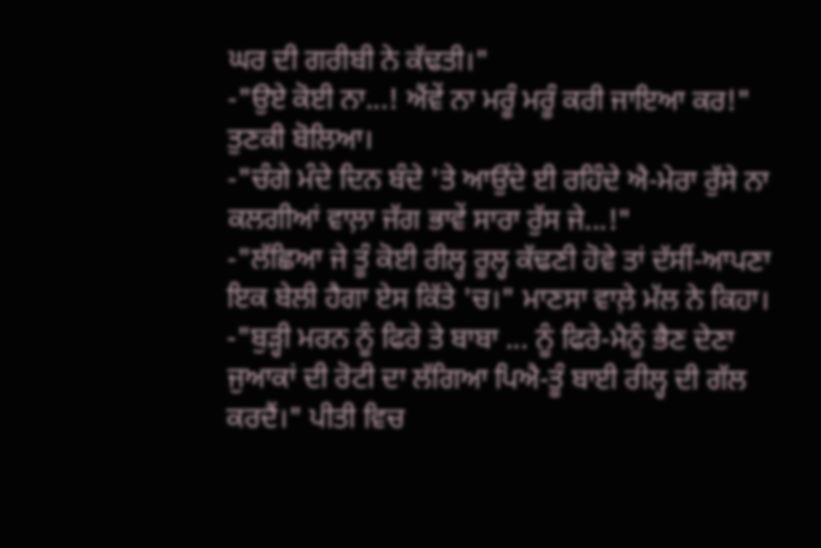ਘਰ ਦੀ ਗਰੀਬੀ ਨੇ ਕੱਢਤੀ।"
-"ਉਏ ਕੋਈ ਨਾ...! ਐਂਵੇਂ ਨਾ ਮਰੂੰ ਮਰੂੰ ਕਰੀ ਜਾਇਆ ਕਰ!" ਤੁਣਕੀ ਬੋਲਿਆ।
-"ਚੰਗੇ ਮੰਦੇ ਦਿਨ ਬੰਦੇ 'ਤੇ ਆਉਂਦੇ ਈ ਰਹਿੰਦੇ ਐ-ਮੇਰਾ ਰੁੱਸੇ ਨਾ ਕਲਗੀਆਂ ਵਾਲ਼ਾ ਜੱਗ ਭਾਵੇਂ ਸਾਰਾ ਰੁੱਸ ਜੇ...!"
-"ਲੱਛਿਆ ਜੇ ਤੂੰ ਕੋਈ ਰੀਲ੍ਹ ਰੂਲ੍ਹ ਕੱਢਣੀ ਹੋਵੇ ਤਾਂ ਦੱਸੀਂ-ਆਪਣਾ ਇਕ ਬੇਲੀ ਹੈਗਾ ਏਸ ਕਿੱਤੇ 'ਚ।" ਮਾਣਸਾ ਵਾਲ਼ੇ ਮੱਲ ਨੇ ਕਿਹਾ।
-"ਬੁੜ੍ਹੀ ਮਰਨ ਨੂੰ ਫਿਰੇ ਤੇ ਬਾਬਾ ... ਨੂੰ ਫਿਰੇ-ਮੈਨੂੰ ਭੈਣ ਦੇਣਾ ਜੁਆਕਾਂ ਦੀ ਰੋਟੀ ਦਾ ਲੱਗਿਆ ਪਿਐ-ਤੂੰ ਬਾਈ ਰੀਲ੍ਹ ਦੀ ਗੱਲ ਕਰਦੈਂ।" ਪੀਤੀ ਵਿਚ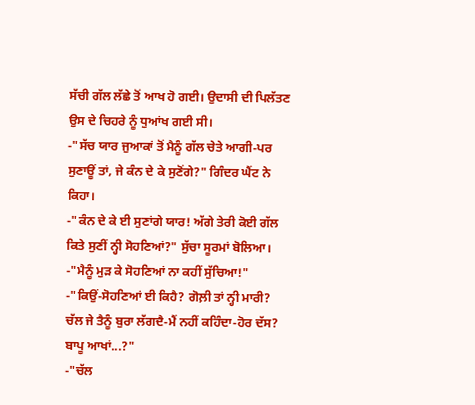ਸੱਚੀ ਗੱਲ ਲੱਛੇ ਤੋਂ ਆਖ ਹੋ ਗਈ। ਉਦਾਸੀ ਦੀ ਪਿਲੱਤਣ ਉਸ ਦੇ ਚਿਹਰੇ ਨੂੰ ਧੁਆਂਖ ਗਈ ਸੀ।
-"ਸੱਚ ਯਾਰ ਜੁਆਕਾਂ ਤੋਂ ਮੈਨੂੰ ਗੱਲ ਚੇਤੇ ਆਗੀ-ਪਰ ਸੁਣਾਊਂ ਤਾਂ, ਜੇ ਕੰਨ ਦੇ ਕੇ ਸੁਣੋਂਗੇ?" ਗਿੰਦਰ ਘੈਂਟ ਨੇ ਕਿਹਾ।
-"ਕੰਨ ਦੇ ਕੇ ਈ ਸੁਣਾਂਗੇ ਯਾਰ! ਅੱਗੇ ਤੇਰੀ ਕੋਈ ਗੱਲ ਕਿਤੇ ਸੁਣੀਂ ਨ੍ਹੀ ਸੋਹਣਿਆਂ?" ਸੁੱਚਾ ਸੂਰਮਾਂ ਬੋਲਿਆ।
-"ਮੈਨੂੰ ਮੁੜ ਕੇ ਸੋਹਣਿਆਂ ਨਾ ਕਹੀਂ ਸੁੱਚਿਆ!"
-"ਕਿਉਂ-ਸੋਹਣਿਆਂ ਈ ਕਿਹੈ? ਗੋਲ਼ੀ ਤਾਂ ਨ੍ਹੀ ਮਾਰੀ? ਚੱਲ ਜੇ ਤੈਨੂੰ ਬੁਰਾ ਲੱਗਦੈ-ਮੈਂ ਨਹੀਂ ਕਹਿੰਦਾ-ਹੋਰ ਦੱਸ? ਬਾਪੂ ਆਖਾਂ...?"
-"ਚੱਲ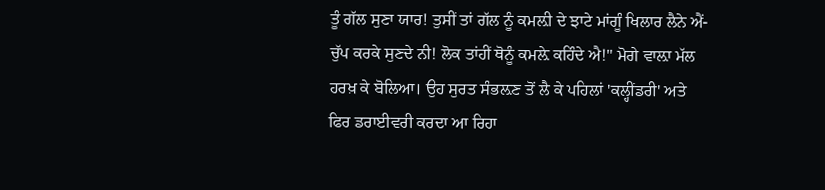ਤੂੰ ਗੱਲ ਸੁਣਾ ਯਾਰ! ਤੁਸੀਂ ਤਾਂ ਗੱਲ ਨੂੰ ਕਮਲ਼ੀ ਦੇ ਝਾਟੇ ਮਾਂਗੂੰ ਖਿਲਾਰ ਲੈਨੇ ਐਂ-ਚੁੱਪ ਕਰਕੇ ਸੁਣਦੇ ਨੀ! ਲੋਕ ਤਾਂਹੀਂ ਥੋਨੂੰ ਕਮਲ਼ੇ ਕਹਿੰਦੇ ਐ!" ਮੋਗੇ ਵਾਲ਼ਾ ਮੱਲ ਹਰਖ਼ ਕੇ ਬੋਲਿਆ। ਉਹ ਸੁਰਤ ਸੰਭਲ਼ਣ ਤੋਂ ਲੈ ਕੇ ਪਹਿਲਾਂ 'ਕਲ੍ਹੀਂਡਰੀ' ਅਤੇ ਫਿਰ ਡਰਾਈਵਰੀ ਕਰਦਾ ਆ ਰਿਹਾ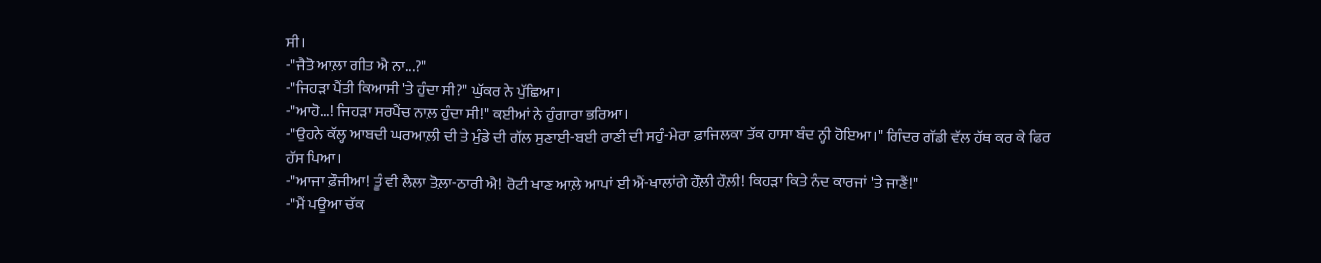ਸੀ।
-"ਜੈਤੋ ਆਲ਼ਾ ਗੀਤ ਐ ਨਾ...?"
-"ਜਿਹੜਾ ਪੈਂਤੀ ਕਿਆਸੀ 'ਤੇ ਹੁੰਦਾ ਸੀ?" ਘੁੱਕਰ ਨੇ ਪੁੱਛਿਆ।
-"ਆਹੋ...! ਜਿਹੜਾ ਸਰਪੈਂਚ ਨਾਲ਼ ਹੁੰਦਾ ਸੀ!" ਕਈਆਂ ਨੇ ਹੁੰਗਾਰਾ ਭਰਿਆ।
-"ਉਹਨੇ ਕੱਲ੍ਹ ਆਬਦੀ ਘਰਆਲ਼ੀ ਦੀ ਤੇ ਮੁੰਡੇ ਦੀ ਗੱਲ ਸੁਣਾਈ-ਬਈ ਰਾਣੀ ਦੀ ਸਹੁੰ-ਮੇਰਾ ਫ਼ਾਜਿਲਕਾ ਤੱਕ ਹਾਸਾ ਬੰਦ ਨ੍ਹੀ ਹੋਇਆ।" ਗਿੰਦਰ ਗੱਡੀ ਵੱਲ ਹੱਥ ਕਰ ਕੇ ਫਿਰ ਹੱਸ ਪਿਆ।
-"ਆਜਾ ਫ਼ੌਜੀਆ! ਤੂੰ ਵੀ ਲੈਲਾ ਤੋਲ਼ਾ-ਠਾਰੀ ਐ! ਰੋਟੀ ਖਾਣ ਆਲ਼ੇ ਆਪਾਂ ਈ ਐਂ-ਖਾਲਾਂਗੇ ਹੌਲ਼ੀ ਹੌਲ਼ੀ! ਕਿਹੜਾ ਕਿਤੇ ਨੰਦ ਕਾਰਜਾਂ 'ਤੇ ਜਾਣੈਂ!"
-"ਮੈਂ ਪਊਆ ਚੱਕ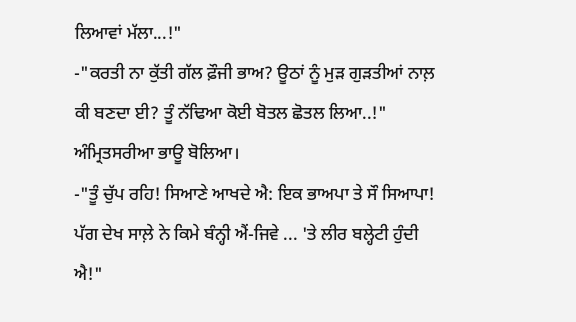ਲਿਆਵਾਂ ਮੱਲਾ...!"
-"ਕਰਤੀ ਨਾ ਕੁੱਤੀ ਗੱਲ ਫ਼ੌਜੀ ਭਾਅ? ਊਠਾਂ ਨੂੰ ਮੁੜ ਗੁੜਤੀਆਂ ਨਾਲ਼ ਕੀ ਬਣਦਾ ਈ? ਤੂੰ ਨੱਢਿਆ ਕੋਈ ਬੋਤਲ ਛੋਤਲ ਲਿਆ..!" ਅੰਮ੍ਰਿਤਸਰੀਆ ਭਾਊ ਬੋਲਿਆ।
-"ਤੂੰ ਚੁੱਪ ਰਹਿ! ਸਿਆਣੇ ਆਖਦੇ ਐ: ਇਕ ਭਾਅਪਾ ਤੇ ਸੌ ਸਿਆਪਾ! ਪੱਗ ਦੇਖ ਸਾਲ਼ੇ ਨੇ ਕਿਮੇ ਬੰਨ੍ਹੀ ਐਂ-ਜਿਵੇ ... 'ਤੇ ਲੀਰ ਬਲ੍ਹੇਟੀ ਹੁੰਦੀ ਐ!"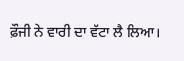ਫ਼ੌਜੀ ਨੇ ਵਾਰੀ ਦਾ ਵੱਟਾ ਲੈ ਲਿਆ।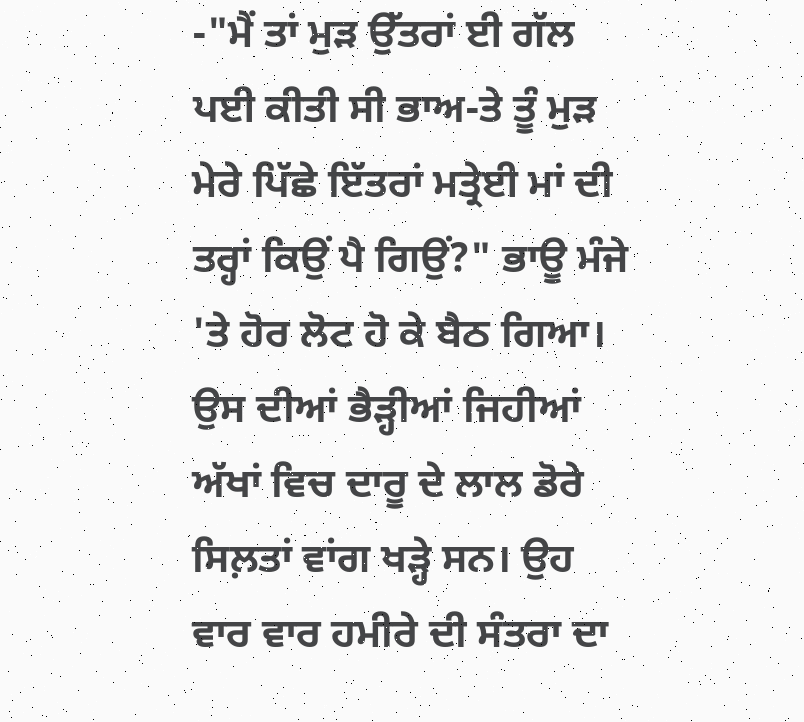-"ਮੈਂ ਤਾਂ ਮੁੜ ਉੱਤਰਾਂ ਈ ਗੱਲ ਪਈ ਕੀਤੀ ਸੀ ਭਾਅ-ਤੇ ਤੂੰ ਮੁੜ ਮੇਰੇ ਪਿੱਛੇ ਇੱਤਰਾਂ ਮਤ੍ਰੇਈ ਮਾਂ ਦੀ ਤਰ੍ਹਾਂ ਕਿਉਂ ਪੈ ਗਿਉਂ?" ਭਾਊ ਮੰਜੇ 'ਤੇ ਹੋਰ ਲੋਟ ਹੋ ਕੇ ਬੈਠ ਗਿਆ। ਉਸ ਦੀਆਂ ਭੈੜ੍ਹੀਆਂ ਜਿਹੀਆਂ ਅੱਖਾਂ ਵਿਚ ਦਾਰੂ ਦੇ ਲਾਲ ਡੋਰੇ ਸਿਲ਼ਤਾਂ ਵਾਂਗ ਖੜ੍ਹੇ ਸਨ। ਉਹ ਵਾਰ ਵਾਰ ਹਮੀਰੇ ਦੀ ਸੰਤਰਾ ਦਾ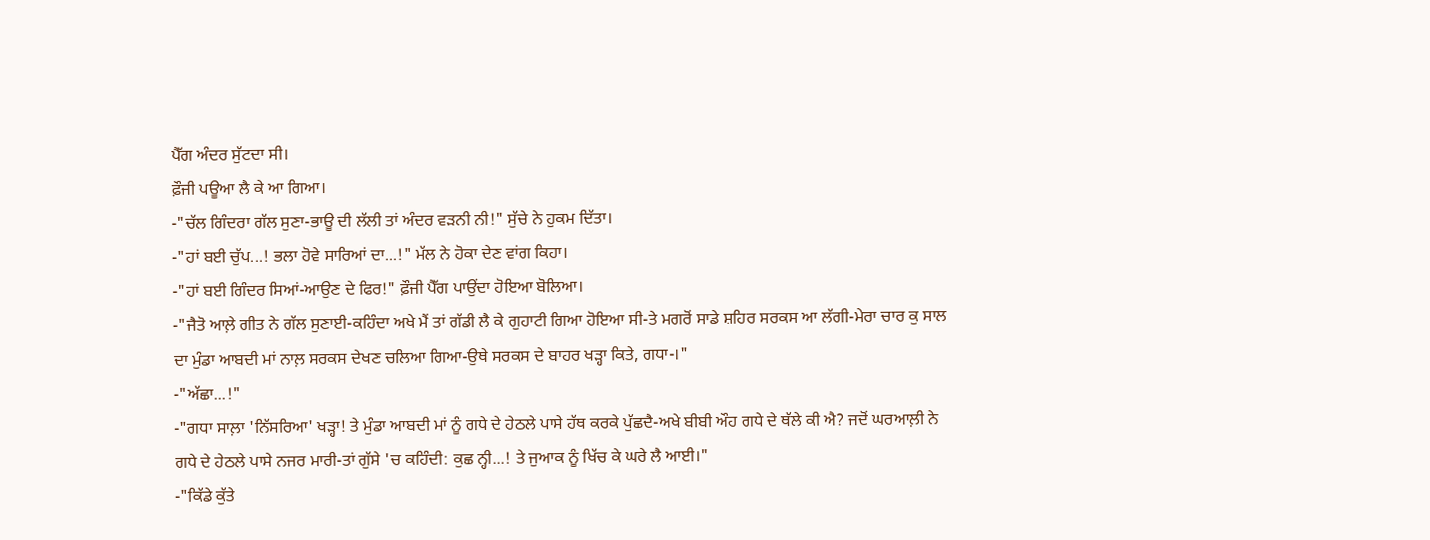ਪੈੱਗ ਅੰਦਰ ਸੁੱਟਦਾ ਸੀ।
ਫ਼ੌਜੀ ਪਊਆ ਲੈ ਕੇ ਆ ਗਿਆ।
-"ਚੱਲ ਗਿੰਦਰਾ ਗੱਲ ਸੁਣਾ-ਭਾਊ ਦੀ ਲੱਲੀ ਤਾਂ ਅੰਦਰ ਵੜਨੀ ਨੀ!" ਸੁੱਚੇ ਨੇ ਹੁਕਮ ਦਿੱਤਾ।
-"ਹਾਂ ਬਈ ਚੁੱਪ...! ਭਲਾ ਹੋਵੇ ਸਾਰਿਆਂ ਦਾ...!" ਮੱਲ ਨੇ ਹੋਕਾ ਦੇਣ ਵਾਂਗ ਕਿਹਾ।
-"ਹਾਂ ਬਈ ਗਿੰਦਰ ਸਿਆਂ-ਆਉਣ ਦੇ ਫਿਰ!" ਫ਼ੌਜੀ ਪੈੱਗ ਪਾਉਂਦਾ ਹੋਇਆ ਬੋਲਿਆ।
-"ਜੈਤੋ ਆਲ਼ੇ ਗੀਤ ਨੇ ਗੱਲ ਸੁਣਾਈ-ਕਹਿੰਦਾ ਅਖੇ ਮੈਂ ਤਾਂ ਗੱਡੀ ਲੈ ਕੇ ਗੁਹਾਟੀ ਗਿਆ ਹੋਇਆ ਸੀ-ਤੇ ਮਗਰੋਂ ਸਾਡੇ ਸ਼ਹਿਰ ਸਰਕਸ ਆ ਲੱਗੀ-ਮੇਰਾ ਚਾਰ ਕੁ ਸਾਲ ਦਾ ਮੁੰਡਾ ਆਬਦੀ ਮਾਂ ਨਾਲ਼ ਸਰਕਸ ਦੇਖਣ ਚਲਿਆ ਗਿਆ-ਉਥੇ ਸਰਕਸ ਦੇ ਬਾਹਰ ਖੜ੍ਹਾ ਕਿਤੇ, ਗਧਾ-।"
-"ਅੱਛਾ...!"
-"ਗਧਾ ਸਾਲ਼ਾ 'ਨਿੱਸਰਿਆ' ਖੜ੍ਹਾ! ਤੇ ਮੁੰਡਾ ਆਬਦੀ ਮਾਂ ਨੂੰ ਗਧੇ ਦੇ ਹੇਠਲੇ ਪਾਸੇ ਹੱਥ ਕਰਕੇ ਪੁੱਛਦੈ-ਅਖੇ ਬੀਬੀ ਔਹ ਗਧੇ ਦੇ ਥੱਲੇ ਕੀ ਐ? ਜਦੋਂ ਘਰਆਲ਼ੀ ਨੇ ਗਧੇ ਦੇ ਹੇਠਲੇ ਪਾਸੇ ਨਜਰ ਮਾਰੀ-ਤਾਂ ਗੁੱਸੇ 'ਚ ਕਹਿੰਦੀ: ਕੁਛ ਨ੍ਹੀ...! ਤੇ ਜੁਆਕ ਨੂੰ ਖਿੱਚ ਕੇ ਘਰੇ ਲੈ ਆਈ।"
-"ਕਿੱਡੇ ਕੁੱਤੇ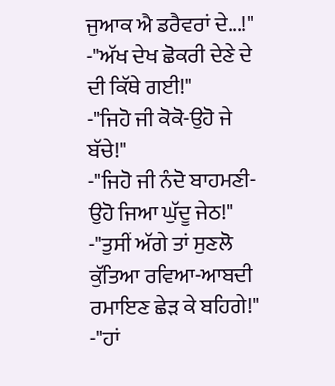ਜੁਆਕ ਐ ਡਰੈਵਰਾਂ ਦੇ...!"
-"ਅੱਖ ਦੇਖ ਛੋਕਰੀ ਦੇਣੇ ਦੇ ਦੀ ਕਿੱਥੇ ਗਈ!"
-"ਜਿਹੋ ਜੀ ਕੋਕੋ-ਉਹੋ ਜੇ ਬੱਚੇ!"
-"ਜਿਹੋ ਜੀ ਨੰਦੋ ਬਾਹਮਣੀ-ਉਹੋ ਜਿਆ ਘੁੱਦੂ ਜੇਠ!"
-"ਤੁਸੀਂ ਅੱਗੇ ਤਾਂ ਸੁਣਲੋ ਕੁੱਤਿਆ ਰਵਿਆ-ਆਬਦੀ ਰਮਾਇਣ ਛੇੜ ਕੇ ਬਹਿਗੇ!"
-"ਹਾਂ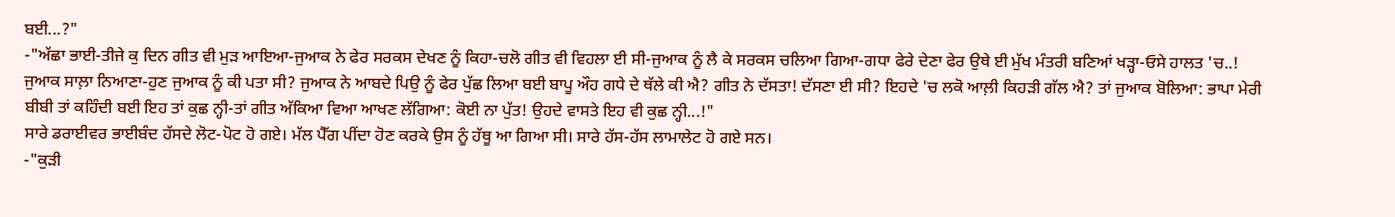ਬਈ...?"
-"ਅੱਛਾ ਭਾਈ-ਤੀਜੇ ਕੁ ਦਿਨ ਗੀਤ ਵੀ ਮੁੜ ਆਇਆ-ਜੁਆਕ ਨੇ ਫੇਰ ਸਰਕਸ ਦੇਖਣ ਨੂੰ ਕਿਹਾ-ਚਲੋ ਗੀਤ ਵੀ ਵਿਹਲਾ ਈ ਸੀ-ਜੁਆਕ ਨੂੰ ਲੈ ਕੇ ਸਰਕਸ ਚਲਿਆ ਗਿਆ-ਗਧਾ ਫੇਰੇ ਦੇਣਾ ਫੇਰ ਉਥੇ ਈ ਮੁੱਖ ਮੰਤਰੀ ਬਣਿਆਂ ਖੜ੍ਹਾ-ਓਸੇ ਹਾਲਤ 'ਚ..! ਜੁਆਕ ਸਾਲ਼ਾ ਨਿਆਣਾ-ਹੁਣ ਜੁਆਕ ਨੂੰ ਕੀ ਪਤਾ ਸੀ? ਜੁਆਕ ਨੇ ਆਬਦੇ ਪਿਉ ਨੂੰ ਫੇਰ ਪੁੱਛ ਲਿਆ ਬਈ ਬਾਪੂ ਔਹ ਗਧੇ ਦੇ ਥੱਲੇ ਕੀ ਐ? ਗੀਤ ਨੇ ਦੱਸਤਾ! ਦੱਸਣਾ ਈ ਸੀ? ਇਹਦੇ 'ਚ ਲਕੋ ਆਲ਼ੀ ਕਿਹੜੀ ਗੱਲ ਐ? ਤਾਂ ਜੁਆਕ ਬੋਲਿਆ: ਭਾਪਾ ਮੇਰੀ ਬੀਬੀ ਤਾਂ ਕਹਿੰਦੀ ਬਈ ਇਹ ਤਾਂ ਕੁਛ ਨ੍ਹੀ-ਤਾਂ ਗੀਤ ਅੱਕਿਆ ਵਿਆ ਆਖਣ ਲੱਗਿਆ: ਕੋਈ ਨਾ ਪੁੱਤ! ਉਹਦੇ ਵਾਸਤੇ ਇਹ ਵੀ ਕੁਛ ਨ੍ਹੀ...!"
ਸਾਰੇ ਡਰਾਈਵਰ ਭਾਈਬੰਦ ਹੱਸਦੇ ਲੋਟ-ਪੋਟ ਹੋ ਗਏ। ਮੱਲ ਪੈੱਗ ਪੀਂਦਾ ਹੋਣ ਕਰਕੇ ਉਸ ਨੂੰ ਹੱਥੂ ਆ ਗਿਆ ਸੀ। ਸਾਰੇ ਹੱਸ-ਹੱਸ ਲਾਮਾਲੇਟ ਹੋ ਗਏ ਸਨ।
-"ਕੁੜੀ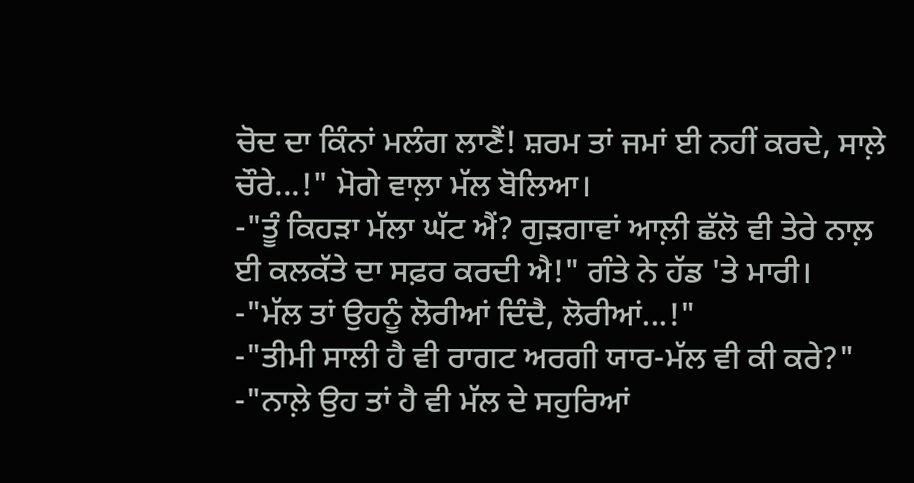ਚੋਦ ਦਾ ਕਿੰਨਾਂ ਮਲੰਗ ਲਾਣੈਂ! ਸ਼ਰਮ ਤਾਂ ਜਮਾਂ ਈ ਨਹੀਂ ਕਰਦੇ, ਸਾਲ਼ੇ ਚੌਰੇ...!" ਮੋਗੇ ਵਾਲ਼ਾ ਮੱਲ ਬੋਲਿਆ।
-"ਤੂੰ ਕਿਹੜਾ ਮੱਲਾ ਘੱਟ ਐਂ? ਗੁੜਗਾਵਾਂ ਆਲ਼ੀ ਛੱਲੋ ਵੀ ਤੇਰੇ ਨਾਲ਼ ਈ ਕਲਕੱਤੇ ਦਾ ਸਫ਼ਰ ਕਰਦੀ ਐ!" ਗੰਤੇ ਨੇ ਹੱਡ 'ਤੇ ਮਾਰੀ।
-"ਮੱਲ ਤਾਂ ਉਹਨੂੰ ਲੋਰੀਆਂ ਦਿੰਦੈ, ਲੋਰੀਆਂ...!"
-"ਤੀਮੀ ਸਾਲੀ ਹੈ ਵੀ ਰਾਗਟ ਅਰਗੀ ਯਾਰ-ਮੱਲ ਵੀ ਕੀ ਕਰੇ?"
-"ਨਾਲ਼ੇ ਉਹ ਤਾਂ ਹੈ ਵੀ ਮੱਲ ਦੇ ਸਹੁਰਿਆਂ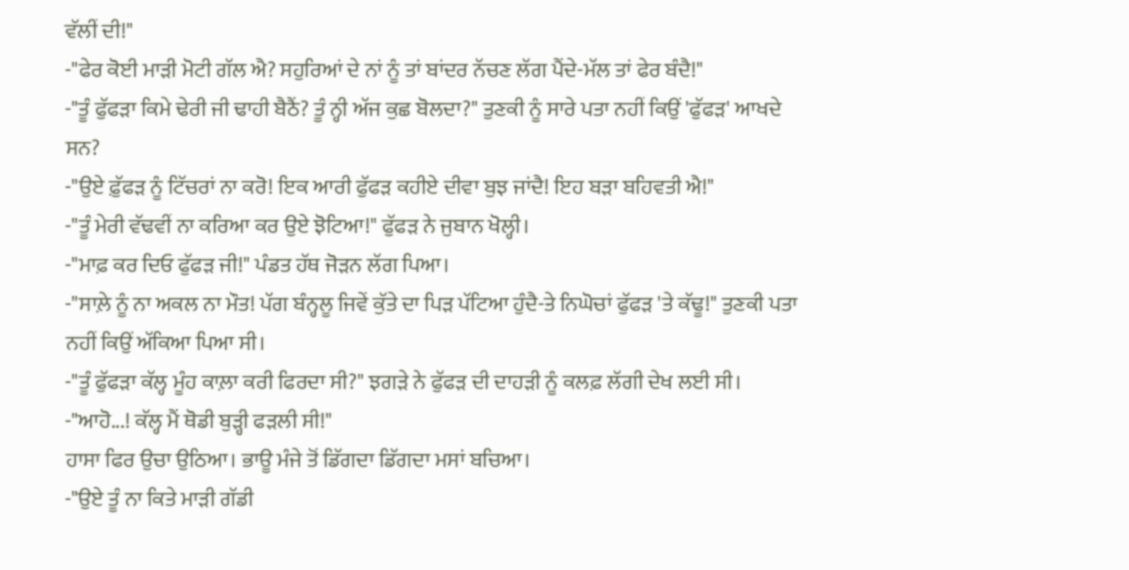ਵੱਲੀਂ ਦੀ!"
-"ਫੇਰ ਕੋਈ ਮਾੜੀ ਮੋਟੀ ਗੱਲ ਐ? ਸਹੁਰਿਆਂ ਦੇ ਨਾਂ ਨੂੰ ਤਾਂ ਬਾਂਦਰ ਨੱਚਣ ਲੱਗ ਪੈਂਦੇ-ਮੱਲ ਤਾਂ ਫੇਰ ਬੰਦੈ!"
-"ਤੂੰ ਫੁੱਫੜਾ ਕਿਮੇ ਢੇਰੀ ਜੀ ਢਾਹੀ ਬੈਠੈਂ? ਤੂੰ ਨ੍ਹੀ ਅੱਜ ਕੁਛ ਬੋਲਦਾ?" ਤੁਣਕੀ ਨੂੰ ਸਾਰੇ ਪਤਾ ਨਹੀਂ ਕਿਉਂ 'ਫੁੱਫੜ' ਆਖਦੇ ਸਨ?
-"ਉਏ ਫ਼ੁੱਫੜ ਨੂੰ ਟਿੱਚਰਾਂ ਨਾ ਕਰੋ! ਇਕ ਆਰੀ ਫੁੱਫੜ ਕਹੀਏ ਦੀਵਾ ਬੁਝ ਜਾਂਦੈ! ਇਹ ਬੜਾ ਬਹਿਵਤੀ ਐ!"
-"ਤੂੰ ਮੇਰੀ ਵੱਢਵੀਂ ਨਾ ਕਰਿਆ ਕਰ ਉਏ ਝੋਟਿਆ!" ਫੁੱਫੜ ਨੇ ਜੁਬਾਨ ਖੋਲ੍ਹੀ।
-"ਮਾਫ਼ ਕਰ ਦਿਓ ਫੁੱਫੜ ਜੀ!" ਪੰਡਤ ਹੱਥ ਜੋੜਨ ਲੱਗ ਪਿਆ।
-"ਸਾਲ਼ੇ ਨੂੰ ਨਾ ਅਕਲ ਨਾ ਮੌਤ! ਪੱਗ ਬੰਨ੍ਹਲੂ ਜਿਵੇਂ ਕੁੱਤੇ ਦਾ ਪਿੜ ਪੱਟਿਆ ਹੁੰਦੈ-ਤੇ ਨਿਘੋਚਾਂ ਫੁੱਫੜ 'ਤੇ ਕੱਢੂ!" ਤੁਣਕੀ ਪਤਾ ਨਹੀਂ ਕਿਉਂ ਅੱਕਿਆ ਪਿਆ ਸੀ।
-"ਤੂੰ ਫੁੱਫੜਾ ਕੱਲ੍ਹ ਮੂੰਹ ਕਾਲ਼ਾ ਕਰੀ ਫਿਰਦਾ ਸੀ?" ਝਗੜੇ ਨੇ ਫੁੱਫੜ ਦੀ ਦਾਹੜੀ ਨੂੰ ਕਲਫ਼ ਲੱਗੀ ਦੇਖ ਲਈ ਸੀ।
-"ਆਹੋ...! ਕੱਲ੍ਹ ਮੈਂ ਥੋਡੀ ਬੁੜ੍ਹੀ ਫੜਲੀ ਸੀ!"
ਹਾਸਾ ਫਿਰ ਉਚਾ ਉਠਿਆ। ਭਾਊ ਮੰਜੇ ਤੋਂ ਡਿੱਗਦਾ ਡਿੱਗਦਾ ਮਸਾਂ ਬਚਿਆ।
-"ਉਏ ਤੂੰ ਨਾ ਕਿਤੇ ਮਾੜੀ ਗੱਡੀ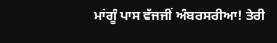ਮਾਂਗੂੰ ਪਾਸ ਵੱਜਜੀਂ ਅੰਬਰਸਰੀਆ! ਤੇਰੀ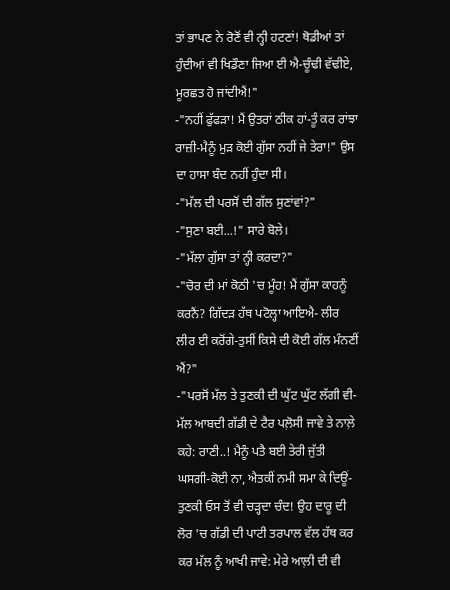ਤਾਂ ਭਾਪਣ ਨੇ ਰੋਣੋਂ ਵੀ ਨ੍ਹੀ ਹਟਣਾਂ! ਥੋਡੀਆਂ ਤਾਂ ਹੁੰਦੀਆਂ ਵੀ ਖਿਡੌਣਾ ਜਿਆ ਈ ਐ-ਚੂੰਢੀ ਵੱਢੀਏ, ਮੂਰਛਤ ਹੋ ਜਾਂਦੀਐਂ!"
-"ਨਹੀਂ ਫੁੱਫੜਾ! ਮੈਂ ਉਤਰਾਂ ਠੀਕ ਹਾਂ-ਤੂੰ ਕਰ ਰਾਂਝਾ ਰਾਜ਼ੀ-ਮੈਨੂੰ ਮੁੜ ਕੋਈ ਗੁੱਸਾ ਨਹੀਂ ਜੇ ਤੇਰਾ!" ਉਸ ਦਾ ਹਾਸਾ ਬੰਦ ਨਹੀਂ ਹੁੰਦਾ ਸੀ।
-"ਮੱਲ ਦੀ ਪਰਸੋਂ ਦੀ ਗੱਲ ਸੁਣਾਂਵਾਂ?"
-"ਸੁਣਾ ਬਈ...!" ਸਾਰੇ ਬੋਲੇ।
-"ਮੱਲਾ ਗੁੱਸਾ ਤਾਂ ਨ੍ਹੀ ਕਰਦਾ?"
-"ਚੋਰ ਦੀ ਮਾਂ ਕੋਠੀ 'ਚ ਮੂੰਹ! ਮੈਂ ਗੁੱਸਾ ਕਾਹਨੂੰ ਕਰਨੈਂ? ਗਿੱਦੜ ਹੱਥ ਪਟੋਲ੍ਹਾ ਆਇਐ- ਲੀਰ ਲੀਰ ਈ ਕਰੋਂਗੇ-ਤੁਸੀਂ ਕਿਸੇ ਦੀ ਕੋਈ ਗੱਲ ਮੰਨਣੀਂ ਐਂ?"
-"ਪਰਸੋਂ ਮੱਲ ਤੇ ਤੁਣਕੀ ਦੀ ਘੁੱਟ ਘੁੱਟ ਲੱਗੀ ਵੀ-ਮੱਲ ਆਬਦੀ ਗੱਡੀ ਦੇ ਟੈਰ ਪਲ਼ੋਸੀ ਜਾਵੇ ਤੇ ਨਾਲ਼ੇ ਕਹੇ: ਰਾਣੀ..! ਮੈਨੂੰ ਪਤੈ ਬਈ ਤੇਰੀ ਜੁੱਤੀ ਘਸਗੀ-ਕੋਈ ਨਾ, ਐਤਕੀਂ ਨਮੀ ਸਮਾ ਕੇ ਦਿਊਂ-ਤੁਣਕੀ ਓਸ ਤੋਂ ਵੀ ਚੜ੍ਹਦਾ ਚੰਦ! ਉਹ ਦਾਰੂ ਦੀ ਲੋਰ 'ਚ ਗੱਡੀ ਦੀ ਪਾਟੀ ਤਰਪਾਲ ਵੱਲ ਹੱਥ ਕਰ ਕਰ ਮੱਲ ਨੂੰ ਆਖੀ ਜਾਵੇ: ਮੇਰੇ ਆਲ਼ੀ ਦੀ ਵੀ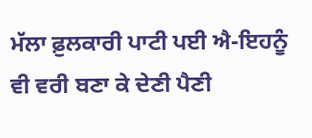ਮੱਲਾ ਫ਼ੁਲਕਾਰੀ ਪਾਟੀ ਪਈ ਐ-ਇਹਨੂੰ ਵੀ ਵਰੀ ਬਣਾ ਕੇ ਦੇਣੀ ਪੈਣੀ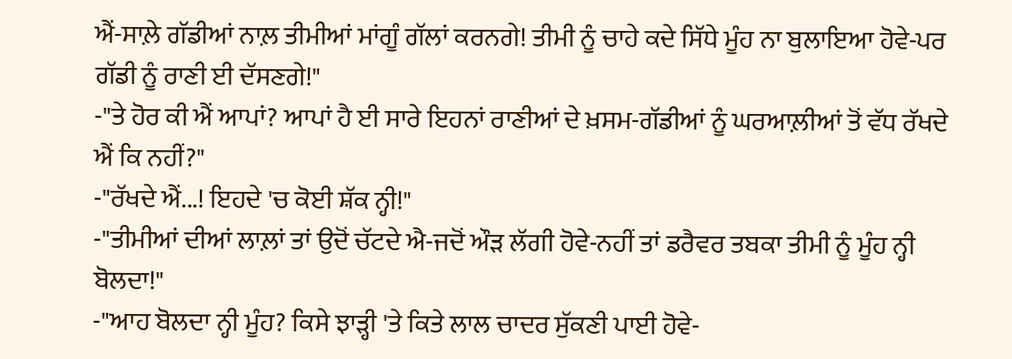ਐਂ-ਸਾਲ਼ੇ ਗੱਡੀਆਂ ਨਾਲ਼ ਤੀਮੀਆਂ ਮਾਂਗੂੰ ਗੱਲਾਂ ਕਰਨਗੇ! ਤੀਮੀ ਨੂੰ ਚਾਹੇ ਕਦੇ ਸਿੱਧੇ ਮੂੰਹ ਨਾ ਬੁਲਾਇਆ ਹੋਵੇ-ਪਰ ਗੱਡੀ ਨੂੰ ਰਾਣੀ ਈ ਦੱਸਣਗੇ!"
-"ਤੇ ਹੋਰ ਕੀ ਐਂ ਆਪਾਂ? ਆਪਾਂ ਹੈ ਈ ਸਾਰੇ ਇਹਨਾਂ ਰਾਣੀਆਂ ਦੇ ਖ਼ਸਮ-ਗੱਡੀਆਂ ਨੂੰ ਘਰਆਲ਼ੀਆਂ ਤੋਂ ਵੱਧ ਰੱਖਦੇ ਐਂ ਕਿ ਨਹੀਂ?"
-"ਰੱਖਦੇ ਐਂ...! ਇਹਦੇ 'ਚ ਕੋਈ ਸ਼ੱਕ ਨ੍ਹੀ!"
-"ਤੀਮੀਆਂ ਦੀਆਂ ਲਾਲ਼ਾਂ ਤਾਂ ਉਦੋਂ ਚੱਟਦੇ ਐ-ਜਦੋਂ ਔੜ ਲੱਗੀ ਹੋਵੇ-ਨਹੀਂ ਤਾਂ ਡਰੈਵਰ ਤਬਕਾ ਤੀਮੀ ਨੂੰ ਮੂੰਹ ਨ੍ਹੀ ਬੋਲਦਾ!"
-"ਆਹ ਬੋਲਦਾ ਨ੍ਹੀ ਮੂੰਹ? ਕਿਸੇ ਝਾੜ੍ਹੀ 'ਤੇ ਕਿਤੇ ਲਾਲ ਚਾਦਰ ਸੁੱਕਣੀ ਪਾਈ ਹੋਵੇ-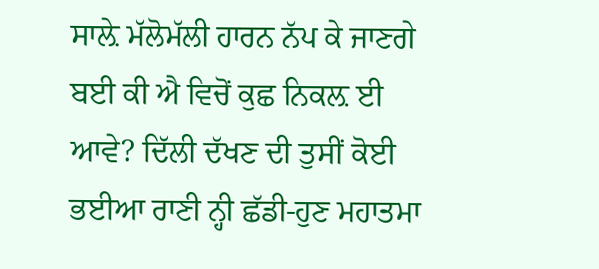ਸਾਲ਼ੇ ਮੱਲੋਮੱਲੀ ਹਾਰਨ ਨੱਪ ਕੇ ਜਾਣਗੇ ਬਈ ਕੀ ਐ ਵਿਚੋਂ ਕੁਛ ਨਿਕਲ਼ ਈ ਆਵੇ? ਦਿੱਲੀ ਦੱਖਣ ਦੀ ਤੁਸੀਂ ਕੋਈ ਭਈਆ ਰਾਣੀ ਨ੍ਹੀ ਛੱਡੀ-ਹੁਣ ਮਹਾਤਮਾ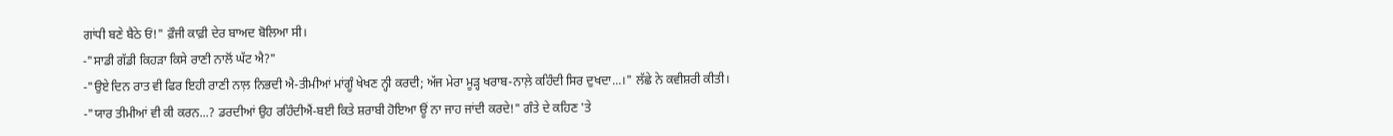ਗਾਂਧੀ ਬਣੇ ਬੈਠੇ ਓਂ!" ਫ਼ੌਜੀ ਕਾਫ਼ੀ ਦੇਰ ਬਾਅਦ ਬੋਲਿਆ ਸੀ।
-"ਸਾਡੀ ਗੱਡੀ ਕਿਹੜਾ ਕਿਸੇ ਰਾਣੀ ਨਾਲੋਂ ਘੱਟ ਐ?"
-"ਉਏ ਦਿਨ ਰਾਤ ਵੀ ਫਿਰ ਇਹੀ ਰਾਣੀ ਨਾਲ਼ ਨਿਭਦੀ ਐ-ਤੀਮੀਆਂ ਮਾਂਗੂੰ ਖੇਖਣ ਨ੍ਹੀ ਕਰਦੀ; ਅੱਜ ਮੇਰਾ ਮੂੜ੍ਹ ਖਰਾਬ-ਨਾਲ਼ੇ ਕਹਿੰਦੀ ਸਿਰ ਦੁਖਦਾ...।" ਲੱਛੇ ਨੇ ਕਵੀਸ਼ਰੀ ਕੀਤੀ।
-"ਯਾਰ ਤੀਮੀਆਂ ਵੀ ਕੀ ਕਰਨ...? ਡਰਦੀਆਂ ਉਹ ਰਹਿੰਦੀਐਂ-ਬਈ ਕਿਤੇ ਸ਼ਰਾਬੀ ਹੋਇਆ ਊਂ ਨਾ ਜਾਹ ਜਾਂਦੀ ਕਰਦੇ!" ਗੰਤੇ ਦੇ ਕਹਿਣ 'ਤੇ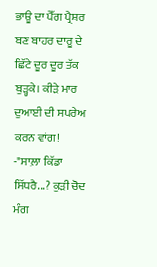ਭਾਊ ਦਾ ਪੈੱਗ ਪ੍ਰੈਸ਼ਰ ਬਣ ਬਾਹਰ ਦਾਰੂ ਦੇ ਛਿੱਟੇ ਦੂਰ ਦੂਰ ਤੱਕ ਬੁੜ੍ਹਕੇ। ਕੀੜੇ ਮਾਰ ਦੁਆਈ ਦੀ ਸਪਰੇਅ ਕਰਨ ਵਾਂਗ!
-"ਸਾਲ਼ਾ ਕਿੱਡਾ ਸਿੱਧਰੈ...? ਕੁੜੀ ਚੋਦ ਮੰਗ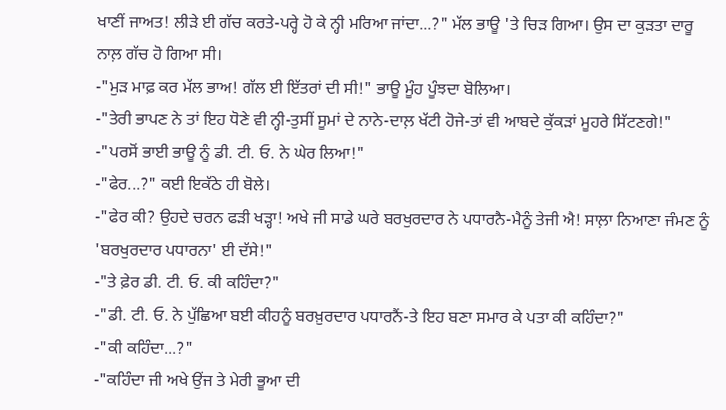ਖਾਣੀਂ ਜਾਅਤ! ਲੀੜੇ ਈ ਗੱਚ ਕਰਤੇ-ਪਰ੍ਹੇ ਹੋ ਕੇ ਨ੍ਹੀ ਮਰਿਆ ਜਾਂਦਾ...?" ਮੱਲ ਭਾਊ 'ਤੇ ਚਿੜ ਗਿਆ। ਉਸ ਦਾ ਕੁੜਤਾ ਦਾਰੂ ਨਾਲ਼ ਗੱਚ ਹੋ ਗਿਆ ਸੀ।
-"ਮੁੜ ਮਾਫ਼ ਕਰ ਮੱਲ ਭਾਅ! ਗੱਲ ਈ ਇੱਤਰਾਂ ਦੀ ਸੀ!" ਭਾਊ ਮੂੰਹ ਪੂੰਝਦਾ ਬੋਲਿਆ।
-"ਤੇਰੀ ਭਾਪਣ ਨੇ ਤਾਂ ਇਹ ਧੋਣੇ ਵੀ ਨ੍ਹੀ-ਤੁਸੀਂ ਸੂਮਾਂ ਦੇ ਨਾਨੇ-ਦਾਲ਼ ਖੱਟੀ ਹੋਜੇ-ਤਾਂ ਵੀ ਆਬਦੇ ਕੁੱਕੜਾਂ ਮੂਹਰੇ ਸਿੱਟਣਗੇ!"
-"ਪਰਸੋਂ ਭਾਈ ਭਾਊ ਨੂੰ ਡੀ. ਟੀ. ਓ. ਨੇ ਘੇਰ ਲਿਆ!"
-"ਫੇਰ...?" ਕਈ ਇਕੱਠੇ ਹੀ ਬੋਲੇ।
-"ਫੇਰ ਕੀ? ਉਹਦੇ ਚਰਨ ਫੜੀ ਖੜ੍ਹਾ! ਅਖੇ ਜੀ ਸਾਡੇ ਘਰੇ ਬਰਖੁਰਦਾਰ ਨੇ ਪਧਾਰਨੈ-ਮੈਨੂੰ ਤੇਜੀ ਐ! ਸਾਲ਼ਾ ਨਿਆਣਾ ਜੰਮਣ ਨੂੰ 'ਬਰਖੁਰਦਾਰ ਪਧਾਰਨਾ' ਈ ਦੱਸੇ!"
-"ਤੇ ਫ਼ੇਰ ਡੀ. ਟੀ. ਓ. ਕੀ ਕਹਿੰਦਾ?"
-"ਡੀ. ਟੀ. ਓ. ਨੇ ਪੁੱਛਿਆ ਬਈ ਕੀਹਨੂੰ ਬਰਖ਼ੁਰਦਾਰ ਪਧਾਰਨੈਂ-ਤੇ ਇਹ ਬਣਾ ਸਮਾਰ ਕੇ ਪਤਾ ਕੀ ਕਹਿੰਦਾ?"
-"ਕੀ ਕਹਿੰਦਾ...?"
-"ਕਹਿੰਦਾ ਜੀ ਅਖੇ ਉਂਜ ਤੇ ਮੇਰੀ ਭੂਆ ਦੀ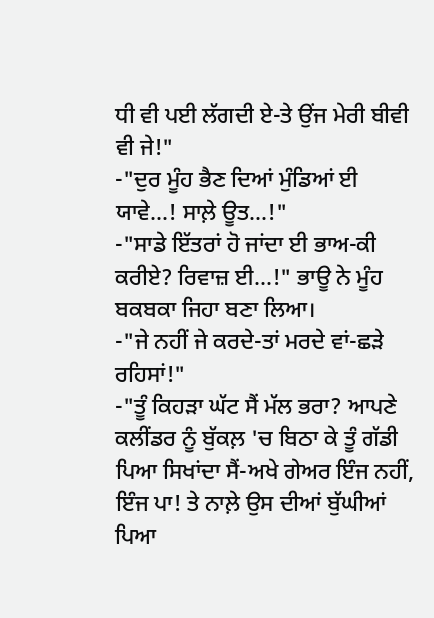ਧੀ ਵੀ ਪਈ ਲੱਗਦੀ ਏ-ਤੇ ਉਂਜ ਮੇਰੀ ਬੀਵੀ ਵੀ ਜੇ!"
-"ਦੁਰ ਮੂੰਹ ਭੈਣ ਦਿਆਂ ਮੁੰਡਿਆਂ ਈ ਯਾਵੇ...! ਸਾਲ਼ੇ ਊਤ...!"
-"ਸਾਡੇ ਇੱਤਰਾਂ ਹੋ ਜਾਂਦਾ ਈ ਭਾਅ-ਕੀ ਕਰੀਏ? ਰਿਵਾਜ਼ ਈ...!" ਭਾਊ ਨੇ ਮੂੰਹ ਬਕਬਕਾ ਜਿਹਾ ਬਣਾ ਲਿਆ।
-"ਜੇ ਨਹੀਂ ਜੇ ਕਰਦੇ-ਤਾਂ ਮਰਦੇ ਵਾਂ-ਛੜੇ ਰਹਿਸਾਂ!"
-"ਤੂੰ ਕਿਹੜਾ ਘੱਟ ਸੈਂ ਮੱਲ ਭਰਾ? ਆਪਣੇ ਕਲੀਂਡਰ ਨੂੰ ਬੁੱਕਲ਼ 'ਚ ਬਿਠਾ ਕੇ ਤੂੰ ਗੱਡੀ ਪਿਆ ਸਿਖਾਂਦਾ ਸੈਂ-ਅਖੇ ਗੇਅਰ ਇੰਜ ਨਹੀਂ, ਇੰਜ ਪਾ! ਤੇ ਨਾਲ਼ੇ ਉਸ ਦੀਆਂ ਬੁੱਘੀਆਂ ਪਿਆ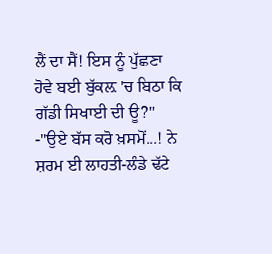ਲੈਂ ਦਾ ਸੈਂ! ਇਸ ਨੂੰ ਪੁੱਛਣਾ ਹੋਵੇ ਬਈ ਬੁੱਕਲ਼ 'ਚ ਬਿਠਾ ਕਿ ਗੱਡੀ ਸਿਖਾਈ ਦੀ ਊ?"
-"ਉਏ ਬੱਸ ਕਰੋ ਖ਼ਸਮੋਂ...! ਨੇ ਸ਼ਰਮ ਈ ਲਾਹਤੀ-ਲੰਡੇ ਢੱਟੇ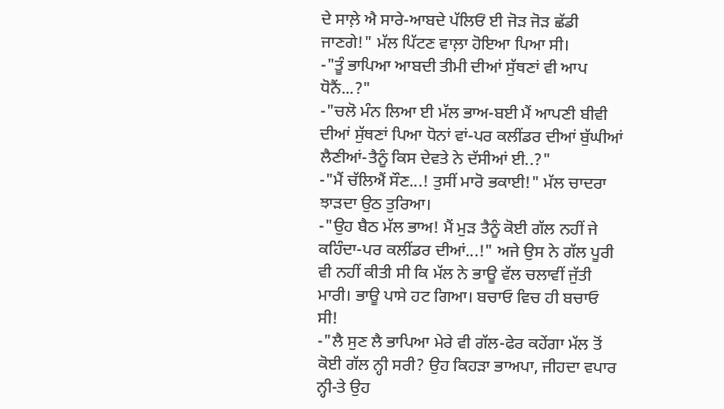ਦੇ ਸਾਲ਼ੇ ਐ ਸਾਰੇ-ਆਬਦੇ ਪੱਲਿਓਂ ਈ ਜੋੜ ਜੋੜ ਛੱਡੀ ਜਾਣਗੇ!" ਮੱਲ ਪਿੱਟਣ ਵਾਲ਼ਾ ਹੋਇਆ ਪਿਆ ਸੀ।
-"ਤੂੰ ਭਾਪਿਆ ਆਬਦੀ ਤੀਮੀ ਦੀਆਂ ਸੁੱਥਣਾਂ ਵੀ ਆਪ ਧੋਨੈਂ...?"
-"ਚਲੋ ਮੰਨ ਲਿਆ ਈ ਮੱਲ ਭਾਅ-ਬਈ ਮੈਂ ਆਪਣੀ ਬੀਵੀ ਦੀਆਂ ਸੁੱਥਣਾਂ ਪਿਆ ਧੋਨਾਂ ਵਾਂ-ਪਰ ਕਲੀਂਡਰ ਦੀਆਂ ਬੁੱਘੀਆਂ ਲੈਣੀਆਂ-ਤੈਨੂੰ ਕਿਸ ਦੇਵਤੇ ਨੇ ਦੱਸੀਆਂ ਈ..?"
-"ਮੈਂ ਚੱਲਿਐਂ ਸੌਣ...! ਤੁਸੀਂ ਮਾਰੋ ਭਕਾਈ!" ਮੱਲ ਚਾਦਰਾ ਝਾੜਦਾ ਉਠ ਤੁਰਿਆ।
-"ਉਹ ਬੈਠ ਮੱਲ ਭਾਅ! ਮੈਂ ਮੁੜ ਤੈਨੂੰ ਕੋਈ ਗੱਲ ਨਹੀਂ ਜੇ ਕਹਿੰਦਾ-ਪਰ ਕਲੀਂਡਰ ਦੀਆਂ...!" ਅਜੇ ਉਸ ਨੇ ਗੱਲ ਪੂਰੀ ਵੀ ਨਹੀਂ ਕੀਤੀ ਸੀ ਕਿ ਮੱਲ ਨੇ ਭਾਊ ਵੱਲ ਚਲਾਵੀਂ ਜੁੱਤੀ ਮਾਰੀ। ਭਾਊ ਪਾਸੇ ਹਟ ਗਿਆ। ਬਚਾਓ ਵਿਚ ਹੀ ਬਚਾਓ ਸੀ!
-"ਲੈ ਸੁਣ ਲੈ ਭਾਪਿਆ ਮੇਰੇ ਵੀ ਗੱਲ-ਫੇਰ ਕਹੇਂਗਾ ਮੱਲ ਤੋਂ ਕੋਈ ਗੱਲ ਨ੍ਹੀ ਸਰੀ? ਉਹ ਕਿਹੜਾ ਭਾਅਪਾ, ਜੀਹਦਾ ਵਪਾਰ ਨ੍ਹੀ-ਤੇ ਉਹ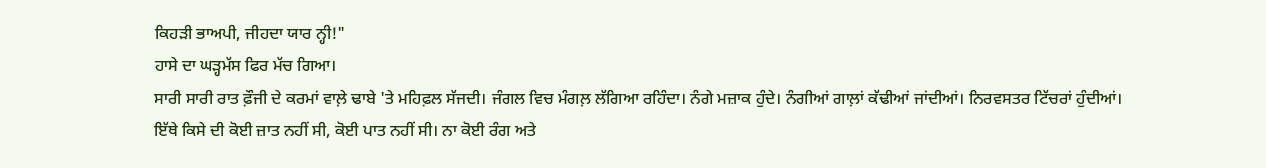ਕਿਹੜੀ ਭਾਅਪੀ, ਜੀਹਦਾ ਯਾਰ ਨ੍ਹੀ!"
ਹਾਸੇ ਦਾ ਘੜ੍ਹਮੱਸ ਫਿਰ ਮੱਚ ਗਿਆ।
ਸਾਰੀ ਸਾਰੀ ਰਾਤ ਫ਼ੌਜੀ ਦੇ ਕਰਮਾਂ ਵਾਲ਼ੇ ਢਾਬੇ 'ਤੇ ਮਹਿਫ਼ਲ ਸੱਜਦੀ। ਜੰਗਲ ਵਿਚ ਮੰਗਲ਼ ਲੱਗਿਆ ਰਹਿੰਦਾ। ਨੰਗੇ ਮਜ਼ਾਕ ਹੁੰਦੇ। ਨੰਗੀਆਂ ਗਾਲ਼ਾਂ ਕੱਢੀਆਂ ਜਾਂਦੀਆਂ। ਨਿਰਵਸਤਰ ਟਿੱਚਰਾਂ ਹੁੰਦੀਆਂ। ਇੱਥੇ ਕਿਸੇ ਦੀ ਕੋਈ ਜ਼ਾਤ ਨਹੀਂ ਸੀ, ਕੋਈ ਪਾਤ ਨਹੀਂ ਸੀ। ਨਾ ਕੋਈ ਰੰਗ ਅਤੇ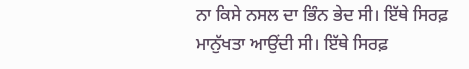ਨਾ ਕਿਸੇ ਨਸਲ ਦਾ ਭਿੰਨ ਭੇਦ ਸੀ। ਇੱਥੇ ਸਿਰਫ਼ ਮਾਨੁੱਖਤਾ ਆਉਂਦੀ ਸੀ। ਇੱਥੇ ਸਿਰਫ਼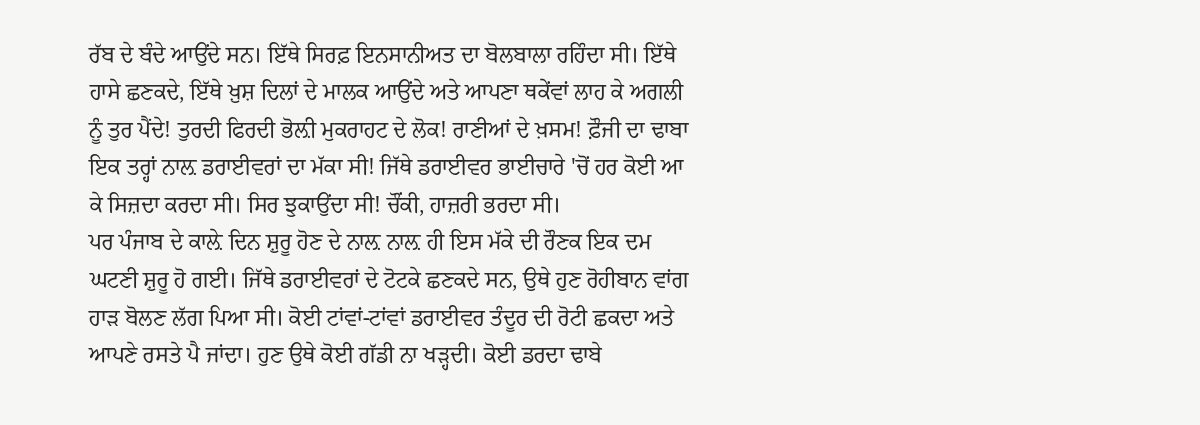ਰੱਬ ਦੇ ਬੰਦੇ ਆਉਂਦੇ ਸਨ। ਇੱਥੇ ਸਿਰਫ਼ ਇਨਸਾਨੀਅਤ ਦਾ ਬੋਲਬਾਲਾ ਰਹਿੰਦਾ ਸੀ। ਇੱਥੇ ਹਾਸੇ ਛਣਕਦੇ, ਇੱਥੇ ਖ਼ੁਸ਼ ਦਿਲਾਂ ਦੇ ਮਾਲਕ ਆਉਂਦੇ ਅਤੇ ਆਪਣਾ ਥਕੇਂਵਾਂ ਲਾਹ ਕੇ ਅਗਲੀ ਨੂੰ ਤੁਰ ਪੈਂਦੇ! ਤੁਰਦੀ ਫਿਰਦੀ ਭੋਲ਼ੀ ਮੁਕਰਾਹਟ ਦੇ ਲੋਕ! ਰਾਣੀਆਂ ਦੇ ਖ਼ਸਮ! ਫ਼ੌਜੀ ਦਾ ਢਾਬਾ ਇਕ ਤਰ੍ਹਾਂ ਨਾਲ਼ ਡਰਾਈਵਰਾਂ ਦਾ ਮੱਕਾ ਸੀ! ਜਿੱਥੇ ਡਰਾਈਵਰ ਭਾਈਚਾਰੇ 'ਚੋਂ ਹਰ ਕੋਈ ਆ ਕੇ ਸਿਜ਼ਦਾ ਕਰਦਾ ਸੀ। ਸਿਰ ਝੁਕਾਉਂਦਾ ਸੀ! ਚੌਂਕੀ, ਹਾਜ਼ਰੀ ਭਰਦਾ ਸੀ।
ਪਰ ਪੰਜਾਬ ਦੇ ਕਾਲ਼ੇ ਦਿਨ ਸ਼ੁਰੂ ਹੋਣ ਦੇ ਨਾਲ਼ ਨਾਲ਼ ਹੀ ਇਸ ਮੱਕੇ ਦੀ ਰੌਣਕ ਇਕ ਦਮ ਘਟਣੀ ਸ਼ੁਰੂ ਹੋ ਗਈ। ਜਿੱਥੇ ਡਰਾਈਵਰਾਂ ਦੇ ਟੋਟਕੇ ਛਣਕਦੇ ਸਨ, ਉਥੇ ਹੁਣ ਰੋਹੀਬਾਨ ਵਾਂਗ ਹਾੜ ਬੋਲਣ ਲੱਗ ਪਿਆ ਸੀ। ਕੋਈ ਟਾਂਵਾਂ-ਟਾਂਵਾਂ ਡਰਾਈਵਰ ਤੰਦੂਰ ਦੀ ਰੋਟੀ ਛਕਦਾ ਅਤੇ ਆਪਣੇ ਰਸਤੇ ਪੈ ਜਾਂਦਾ। ਹੁਣ ਉਥੇ ਕੋਈ ਗੱਡੀ ਨਾ ਖੜ੍ਹਦੀ। ਕੋਈ ਡਰਦਾ ਢਾਬੇ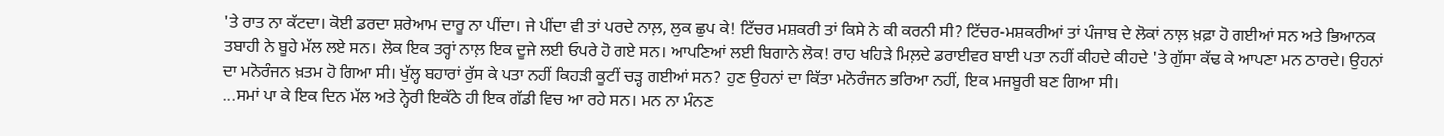'ਤੇ ਰਾਤ ਨਾ ਕੱਟਦਾ। ਕੋਈ ਡਰਦਾ ਸ਼ਰੇਆਮ ਦਾਰੂ ਨਾ ਪੀਂਦਾ। ਜੇ ਪੀਂਦਾ ਵੀ ਤਾਂ ਪਰਦੇ ਨਾਲ਼, ਲੁਕ ਛੁਪ ਕੇ! ਟਿੱਚਰ ਮਸ਼ਕਰੀ ਤਾਂ ਕਿਸੇ ਨੇ ਕੀ ਕਰਨੀ ਸੀ? ਟਿੱਚਰ-ਮਸ਼ਕਰੀਆਂ ਤਾਂ ਪੰਜਾਬ ਦੇ ਲੋਕਾਂ ਨਾਲ਼ ਖ਼ਫ਼ਾ ਹੋ ਗਈਆਂ ਸਨ ਅਤੇ ਭਿਆਨਕ ਤਬਾਹੀ ਨੇ ਬੂਹੇ ਮੱਲ ਲਏ ਸਨ। ਲੋਕ ਇਕ ਤਰ੍ਹਾਂ ਨਾਲ਼ ਇਕ ਦੂਜੇ ਲਈ ਓਪਰੇ ਹੋ ਗਏ ਸਨ। ਆਪਣਿਆਂ ਲਈ ਬਿਗਾਨੇ ਲੋਕ! ਰਾਹ ਖਹਿੜੇ ਮਿਲ਼ਦੇ ਡਰਾਈਵਰ ਬਾਈ ਪਤਾ ਨਹੀਂ ਕੀਹਦੇ ਕੀਹਦੇ 'ਤੇ ਗੁੱਸਾ ਕੱਢ ਕੇ ਆਪਣਾ ਮਨ ਠਾਰਦੇ। ਉਹਨਾਂ ਦਾ ਮਨੋਰੰਜਨ ਖ਼ਤਮ ਹੋ ਗਿਆ ਸੀ। ਖੁੱਲ੍ਹ ਬਹਾਰਾਂ ਰੁੱਸ ਕੇ ਪਤਾ ਨਹੀਂ ਕਿਹੜੀ ਕੂਟੀਂ ਚੜ੍ਹ ਗਈਆਂ ਸਨ? ਹੁਣ ਉਹਨਾਂ ਦਾ ਕਿੱਤਾ ਮਨੋਰੰਜਨ ਭਰਿਆ ਨਹੀਂ, ਇਕ ਮਜਬੂਰੀ ਬਣ ਗਿਆ ਸੀ।
...ਸਮਾਂ ਪਾ ਕੇ ਇਕ ਦਿਨ ਮੱਲ ਅਤੇ ਨ੍ਹੇਰੀ ਇਕੱਠੇ ਹੀ ਇਕ ਗੱਡੀ ਵਿਚ ਆ ਰਹੇ ਸਨ। ਮਨ ਨਾ ਮੰਨਣ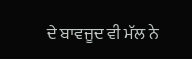ਦੇ ਬਾਵਜੂਦ ਵੀ ਮੱਲ ਨੇ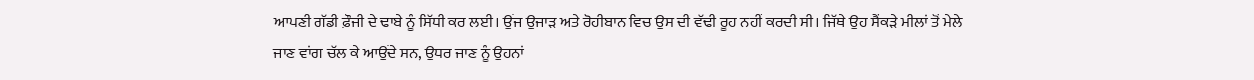ਆਪਣੀ ਗੱਡੀ ਫ਼ੌਜੀ ਦੇ ਢਾਬੇ ਨੂੰ ਸਿੱਧੀ ਕਰ ਲਈ। ਉਂਜ ਉਜਾੜ ਅਤੇ ਰੋਹੀਬਾਨ ਵਿਚ ਉਸ ਦੀ ਵੱਢੀ ਰੂਹ ਨਹੀਂ ਕਰਦੀ ਸੀ। ਜਿੱਥੇ ਉਹ ਸੈਂਕੜੇ ਮੀਲਾਂ ਤੋਂ ਮੇਲੇ ਜਾਣ ਵਾਂਗ ਚੱਲ ਕੇ ਆਉਂਦੇ ਸਨ, ਉਧਰ ਜਾਣ ਨੂੰ ਉਹਨਾਂ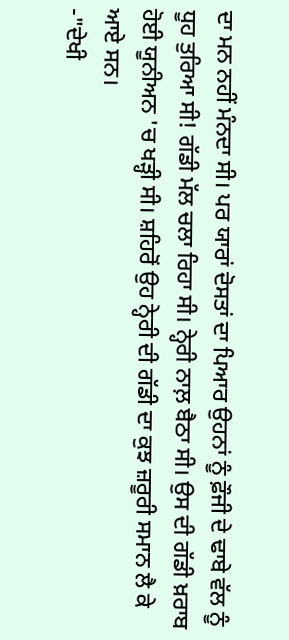ਦਾ ਮਨ ਨਹੀਂ ਮੰਨਦਾ ਸੀ। ਪਰ ਯਾਰਾਂ ਦੋਸਤਾਂ ਦਾ ਪਿਆਰ ਉਹਨਾਂ ਨੂੰ ਫ਼ੌਜੀ ਦੇ ਢਾਬੇ ਵੱਲ ਨੂੰ ਧੂਹ ਤੁਰਿਆ ਸੀ! ਗੱਡੀ ਮੱਲ ਚਲਾ ਰਿਹਾ ਸੀ। ਨ੍ਹੇਰੀ ਨਾਲ਼ ਬੈਠਾ ਸੀ। ਉਸ ਦੀ ਗੱਡੀ ਖ਼ਰਾਬ ਹੋਈ ਯੂਨੀਅਨ 'ਚ ਖੜ੍ਹੀ ਸੀ। ਸ਼ਹਿਰੋਂ ਉਹ ਨ੍ਹੇਰੀ ਦੀ ਗੱਡੀ ਦਾ ਕੁਝ ਜ਼ਰੂਰੀ ਸਮਾਨ ਲੈ ਕੇ ਆਏ ਸਨ।
-"ਦੇਖੀ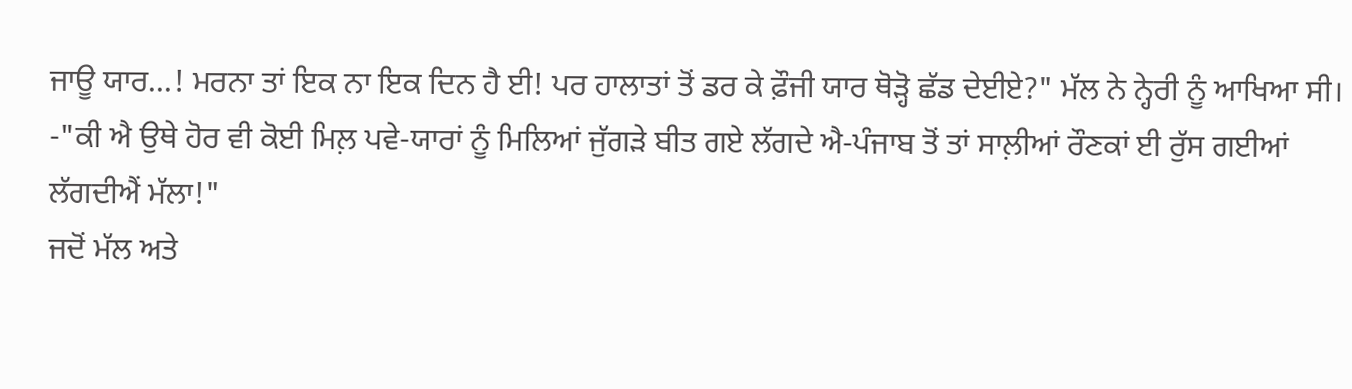ਜਾਊ ਯਾਰ...! ਮਰਨਾ ਤਾਂ ਇਕ ਨਾ ਇਕ ਦਿਨ ਹੈ ਈ! ਪਰ ਹਾਲਾਤਾਂ ਤੋਂ ਡਰ ਕੇ ਫ਼ੌਜੀ ਯਾਰ ਥੋੜ੍ਹੋ ਛੱਡ ਦੇਈਏ?" ਮੱਲ ਨੇ ਨ੍ਹੇਰੀ ਨੂੰ ਆਖਿਆ ਸੀ।
-"ਕੀ ਐ ਉਥੇ ਹੋਰ ਵੀ ਕੋਈ ਮਿਲ਼ ਪਵੇ-ਯਾਰਾਂ ਨੂੰ ਮਿਲਿਆਂ ਜੁੱਗੜੇ ਬੀਤ ਗਏ ਲੱਗਦੇ ਐ-ਪੰਜਾਬ ਤੋਂ ਤਾਂ ਸਾਲ਼ੀਆਂ ਰੌਣਕਾਂ ਈ ਰੁੱਸ ਗਈਆਂ ਲੱਗਦੀਐਂ ਮੱਲਾ!"
ਜਦੋਂ ਮੱਲ ਅਤੇ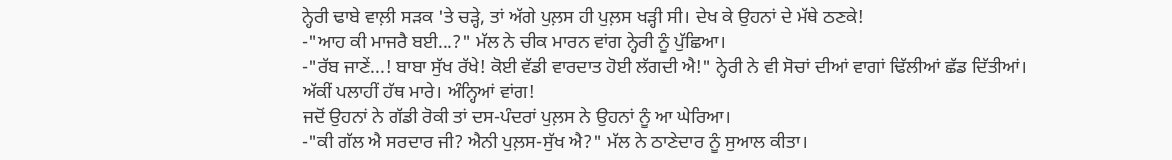ਨ੍ਹੇਰੀ ਢਾਬੇ ਵਾਲ਼ੀ ਸੜਕ 'ਤੇ ਚੜ੍ਹੇ, ਤਾਂ ਅੱਗੇ ਪੁਲ਼ਸ ਹੀ ਪੁਲ਼ਸ ਖੜ੍ਹੀ ਸੀ। ਦੇਖ ਕੇ ਉਹਨਾਂ ਦੇ ਮੱਥੇ ਠਣਕੇ!
-"ਆਹ ਕੀ ਮਾਜਰੈ ਬਈ...?" ਮੱਲ ਨੇ ਚੀਕ ਮਾਰਨ ਵਾਂਗ ਨ੍ਹੇਰੀ ਨੂੰ ਪੁੱਛਿਆ।
-"ਰੱਬ ਜਾਣੇਂ...! ਬਾਬਾ ਸੁੱਖ ਰੱਖੇ! ਕੋਈ ਵੱਡੀ ਵਾਰਦਾਤ ਹੋਈ ਲੱਗਦੀ ਐ!" ਨ੍ਹੇਰੀ ਨੇ ਵੀ ਸੋਚਾਂ ਦੀਆਂ ਵਾਗਾਂ ਢਿੱਲੀਆਂ ਛੱਡ ਦਿੱਤੀਆਂ। ਅੱਕੀਂ ਪਲਾਹੀਂ ਹੱਥ ਮਾਰੇ। ਅੰਨ੍ਹਿਆਂ ਵਾਂਗ!
ਜਦੋਂ ਉਹਨਾਂ ਨੇ ਗੱਡੀ ਰੋਕੀ ਤਾਂ ਦਸ-ਪੰਦਰਾਂ ਪੁਲ਼ਸ ਨੇ ਉਹਨਾਂ ਨੂੰ ਆ ਘੇਰਿਆ।
-"ਕੀ ਗੱਲ ਐ ਸਰਦਾਰ ਜੀ? ਐਨੀ ਪੁਲ਼ਸ-ਸੁੱਖ ਐ?" ਮੱਲ ਨੇ ਠਾਣੇਦਾਰ ਨੂੰ ਸੁਆਲ ਕੀਤਾ।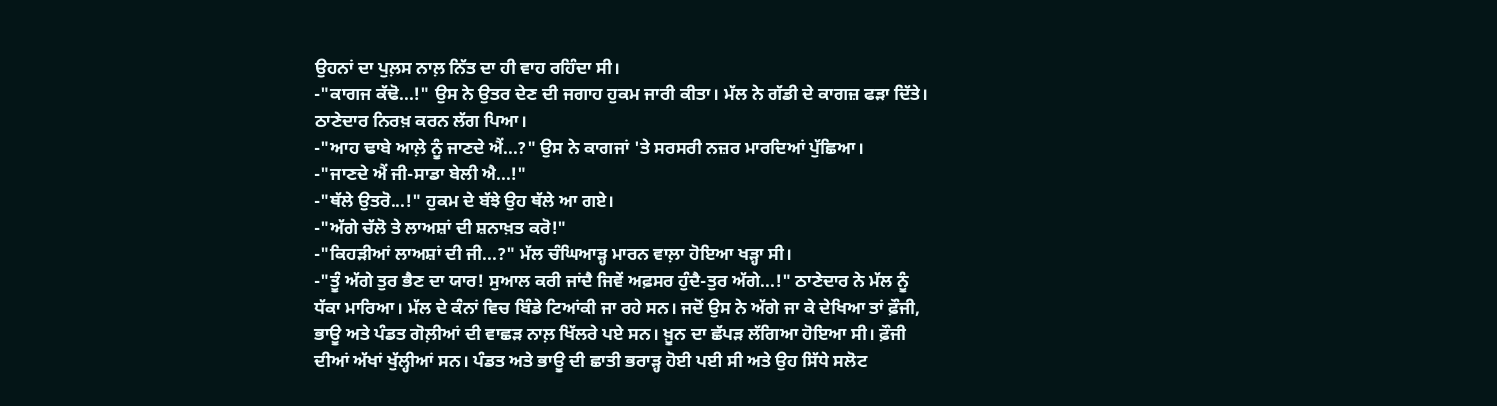ਉਹਨਾਂ ਦਾ ਪੁਲ਼ਸ ਨਾਲ਼ ਨਿੱਤ ਦਾ ਹੀ ਵਾਹ ਰਹਿੰਦਾ ਸੀ।
-"ਕਾਗਜ ਕੱਢੋ...!" ਉਸ ਨੇ ਉਤਰ ਦੇਣ ਦੀ ਜਗਾਹ ਹੁਕਮ ਜਾਰੀ ਕੀਤਾ। ਮੱਲ ਨੇ ਗੱਡੀ ਦੇ ਕਾਗਜ਼ ਫੜਾ ਦਿੱਤੇ। ਠਾਣੇਦਾਰ ਨਿਰਖ਼ ਕਰਨ ਲੱਗ ਪਿਆ।
-"ਆਹ ਢਾਬੇ ਆਲ਼ੇ ਨੂੰ ਜਾਣਦੇ ਐਂ...?" ਉਸ ਨੇ ਕਾਗਜਾਂ 'ਤੇ ਸਰਸਰੀ ਨਜ਼ਰ ਮਾਰਦਿਆਂ ਪੁੱਛਿਆ।
-"ਜਾਣਦੇ ਐਂ ਜੀ-ਸਾਡਾ ਬੇਲੀ ਐ...!"
-"ਥੱਲੇ ਉਤਰੋ...!" ਹੁਕਮ ਦੇ ਬੱਝੇ ਉਹ ਥੱਲੇ ਆ ਗਏ।
-"ਅੱਗੇ ਚੱਲੋ ਤੇ ਲਾਅਸ਼ਾਂ ਦੀ ਸ਼ਨਾਖ਼ਤ ਕਰੋ!"
-"ਕਿਹੜੀਆਂ ਲਾਅਸ਼ਾਂ ਦੀ ਜੀ...?" ਮੱਲ ਚੰਘਿਆੜ੍ਹ ਮਾਰਨ ਵਾਲ਼ਾ ਹੋਇਆ ਖੜ੍ਹਾ ਸੀ।
-"ਤੂੰ ਅੱਗੇ ਤੁਰ ਭੈਣ ਦਾ ਯਾਰ! ਸੁਆਲ ਕਰੀ ਜਾਂਦੈ ਜਿਵੇਂ ਅਫ਼ਸਰ ਹੁੰਦੈ-ਤੁਰ ਅੱਗੇ...!" ਠਾਣੇਦਾਰ ਨੇ ਮੱਲ ਨੂੰ ਧੱਕਾ ਮਾਰਿਆ। ਮੱਲ ਦੇ ਕੰਨਾਂ ਵਿਚ ਬਿੰਡੇ ਟਿਆਂਕੀ ਜਾ ਰਹੇ ਸਨ। ਜਦੋਂ ਉਸ ਨੇ ਅੱਗੇ ਜਾ ਕੇ ਦੇਖਿਆ ਤਾਂ ਫ਼ੌਜੀ, ਭਾਊ ਅਤੇ ਪੰਡਤ ਗੋਲ਼ੀਆਂ ਦੀ ਵਾਛੜ ਨਾਲ਼ ਖਿੱਲਰੇ ਪਏ ਸਨ। ਖ਼ੂਨ ਦਾ ਛੱਪੜ ਲੱਗਿਆ ਹੋਇਆ ਸੀ। ਫ਼ੌਜੀ ਦੀਆਂ ਅੱਖਾਂ ਖੁੱਲ੍ਹੀਆਂ ਸਨ। ਪੰਡਤ ਅਤੇ ਭਾਊ ਦੀ ਛਾਤੀ ਭਰਾੜ੍ਹ ਹੋਈ ਪਈ ਸੀ ਅਤੇ ਉਹ ਸਿੱਧੇ ਸਲੋਟ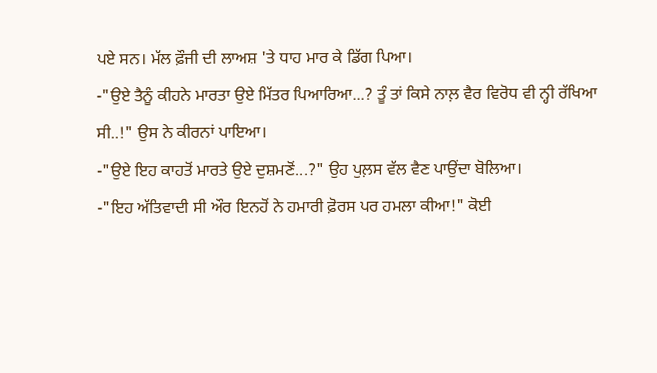ਪਏ ਸਨ। ਮੱਲ ਫ਼ੌਜੀ ਦੀ ਲਾਅਸ਼ 'ਤੇ ਧਾਹ ਮਾਰ ਕੇ ਡਿੱਗ ਪਿਆ।
-"ਉਏ ਤੈਨੂੰ ਕੀਹਨੇ ਮਾਰਤਾ ਉਏ ਮਿੱਤਰ ਪਿਆਰਿਆ...? ਤੂੰ ਤਾਂ ਕਿਸੇ ਨਾਲ਼ ਵੈਰ ਵਿਰੋਧ ਵੀ ਨ੍ਹੀ ਰੱਖਿਆ ਸੀ..!" ਉਸ ਨੇ ਕੀਰਨਾਂ ਪਾਇਆ।
-"ਉਏ ਇਹ ਕਾਹਤੋਂ ਮਾਰਤੇ ਉਏ ਦੁਸ਼ਮਣੋਂ...?" ਉਹ ਪੁਲ਼ਸ ਵੱਲ ਵੈਣ ਪਾਉਂਦਾ ਬੋਲਿਆ।
-"ਇਹ ਅੱਤਿਵਾਦੀ ਸੀ ਔਰ ਇਨਹੋਂ ਨੇ ਹਮਾਰੀ ਫ਼ੋਰਸ ਪਰ ਹਮਲਾ ਕੀਆ!" ਕੋਈ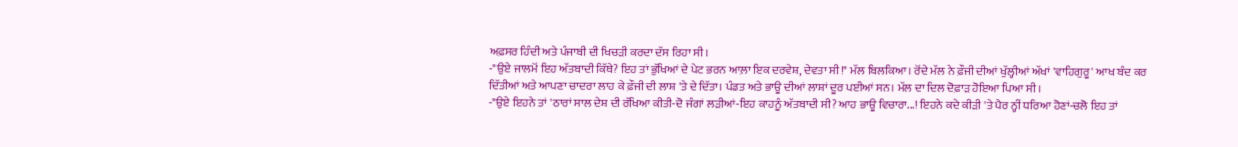ਅਫ਼ਸਰ ਹਿੰਦੀ ਅਤੇ ਪੰਜਾਬੀ ਦੀ ਖਿਚੜੀ ਕਰਦਾ ਦੱਸ ਰਿਹਾ ਸੀ।
-"ਉਏ ਜਾਲਮੋਂ ਇਹ ਅੱਤਬਾਦੀ ਕਿੱਥੇ? ਇਹ ਤਾਂ ਭੁੱਖਿਆਂ ਦੇ ਪੇਟ ਭਰਨ ਆਲ਼ਾ ਇਕ ਦਰਵੇਸ਼, ਦੇਵਤਾ ਸੀ!" ਮੱਲ ਬਿਲਕਿਆ। ਰੋਂਦੇ ਮੱਲ ਨੇ ਫ਼ੌਜੀ ਦੀਆਂ ਖੁੱਲ੍ਹੀਆਂ ਅੱਖਾਂ 'ਵਾਹਿਗੁਰੂ' ਆਖ ਬੰਦ ਕਰ ਦਿੱਤੀਆਂ ਅਤੇ ਆਪਣਾ ਚਾਦਰਾ ਲਾਹ ਕੇ ਫ਼ੌਜੀ ਦੀ ਲਾਸ਼ 'ਤੇ ਦੇ ਦਿੱਤਾ। ਪੰਡਤ ਅਤੇ ਭਾਊ ਦੀਆਂ ਲਾਸ਼ਾਂ ਦੂਰ ਪਈਆਂ ਸਨ। ਮੱਲ ਦਾ ਦਿਲ ਦੋਫ਼ਾੜ ਹੋਇਆ ਪਿਆ ਸੀ।
-"ਉਏ ਇਹਨੇ ਤਾਂ 'ਠਾਰਾਂ ਸਾਲ ਦੇਸ਼ ਦੀ ਰੱਖਿਆ ਕੀਤੀ-ਦੋ ਜੰਗਾਂ ਲੜੀਆਂ-ਇਹ ਕਾਹਨੂੰ ਅੱਤਬਾਦੀ ਸੀ? ਆਹ ਭਾਊ ਵਿਚਾਰਾ...! ਇਹਨੇ ਕਦੇ ਕੀੜੀ 'ਤੇ ਪੈਰ ਨ੍ਹੀਂ ਧਰਿਆ ਹੋਣਾਂ-ਚਲੋ ਇਹ ਤਾਂ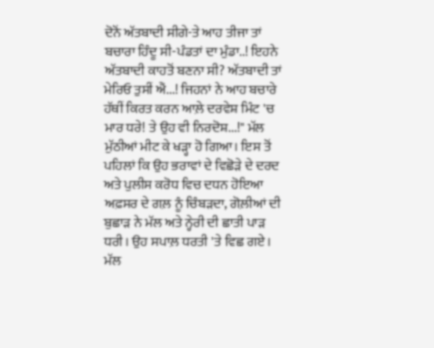ਦੋਨੋਂ ਅੱਤਬਾਦੀ ਸੀਗੇ-ਤੇ ਆਹ ਤੀਜਾ ਤਾਂ ਬਚਾਰਾ ਹਿੰਦੂ ਸੀ-ਪੰਡਤਾਂ ਦਾ ਮੁੰਡਾ..! ਇਹਨੇ ਅੱਤਬਾਦੀ ਕਾਹਤੋਂ ਬਣਨਾ ਸੀ? ਅੱਤਬਾਦੀ ਤਾਂ ਮੇਰਿਓ ਤੁਸੀਂ ਐਂ...! ਜਿਹਨਾਂ ਨੇ ਆਹ ਬਚਾਰੇ ਹੱਥੀਂ ਕਿਰਤ ਕਰਨ ਆਲ਼ੇ ਦਰਵੇਸ਼ ਮਿੰਟ 'ਚ ਮਾਰ ਧਰੇ! ਤੇ ਉਹ ਵੀ ਨਿਰਦੋਸ਼...!" ਮੱਲ ਮੁੱਠੀਆਂ ਮੀਟ ਕੇ ਖੜ੍ਹਾ ਹੋ ਗਿਆ। ਇਸ ਤੋਂ ਪਹਿਲਾਂ ਕਿ ਉਹ ਭਰਾਵਾਂ ਦੇ ਵਿਛੋੜੇ ਦੇ ਦਰਦ ਅਤੇ ਪੁਲੀਸ ਕਰੋਧ ਵਿਚ ਦਧਨ ਹੋਇਆ ਅਫ਼ਸਰ ਦੇ ਗਲ਼ ਨੂੰ ਚਿੰਬੜਦਾ, ਗੋਲ਼ੀਆਂ ਦੀ ਬੁਛਾੜ ਨੇ ਮੱਲ ਅਤੇ ਨ੍ਹੇਰੀ ਦੀ ਛਾਤੀ ਪਾੜ ਧਰੀ। ਉਹ ਸਪਾਲ਼ ਧਰਤੀ 'ਤੇ ਵਿਛ ਗਏ। ਮੱਲ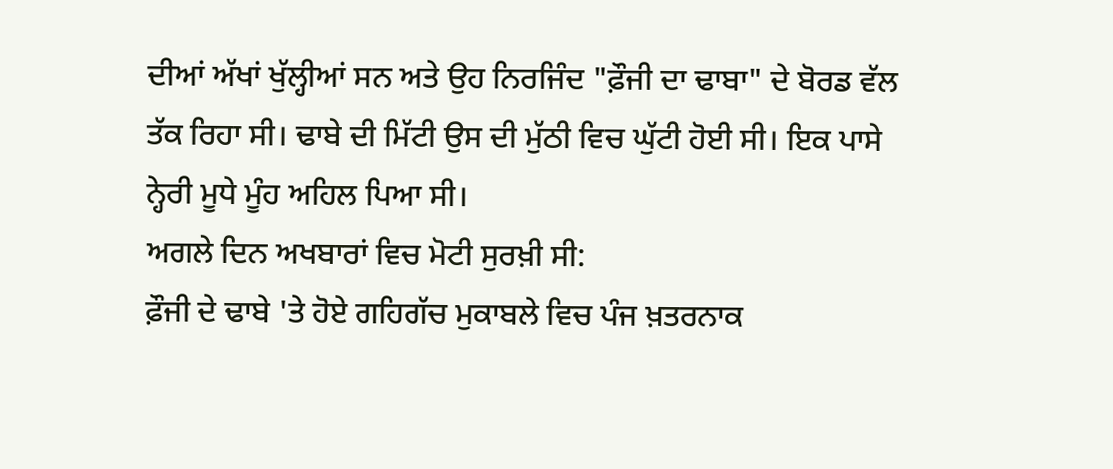ਦੀਆਂ ਅੱਖਾਂ ਖੁੱਲ੍ਹੀਆਂ ਸਨ ਅਤੇ ਉਹ ਨਿਰਜਿੰਦ "ਫ਼ੌਜੀ ਦਾ ਢਾਬਾ" ਦੇ ਬੋਰਡ ਵੱਲ ਤੱਕ ਰਿਹਾ ਸੀ। ਢਾਬੇ ਦੀ ਮਿੱਟੀ ਉਸ ਦੀ ਮੁੱਠੀ ਵਿਚ ਘੁੱਟੀ ਹੋਈ ਸੀ। ਇਕ ਪਾਸੇ ਨ੍ਹੇਰੀ ਮੂਧੇ ਮੂੰਹ ਅਹਿਲ ਪਿਆ ਸੀ।
ਅਗਲੇ ਦਿਨ ਅਖਬਾਰਾਂ ਵਿਚ ਮੋਟੀ ਸੁਰਖ਼ੀ ਸੀ:
ਫ਼ੌਜੀ ਦੇ ਢਾਬੇ 'ਤੇ ਹੋਏ ਗਹਿਗੱਚ ਮੁਕਾਬਲੇ ਵਿਚ ਪੰਜ ਖ਼ਤਰਨਾਕ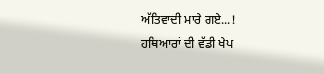ਅੱਤਿਵਾਦੀ ਮਾਰੇ ਗਏ...!
ਹਥਿਆਰਾਂ ਦੀ ਵੱਡੀ ਖੇਪ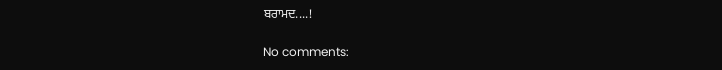ਬਰਾਮਦ....!

No comments: